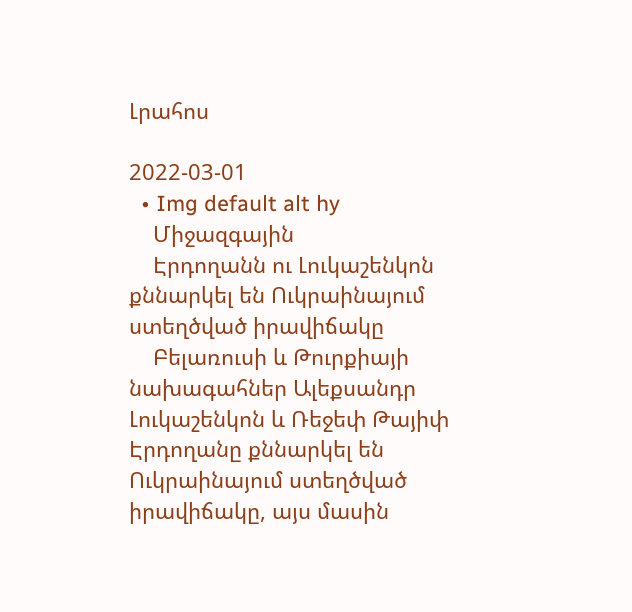Լրահոս

2022-03-01
  • Img default alt hy
    Միջազգային
    Էրդողանն ու Լուկաշենկոն քննարկել են Ուկրաինայում ստեղծված իրավիճակը
    Բելառուսի և Թուրքիայի նախագահներ Ալեքսանդր Լուկաշենկոն և Ռեջեփ Թայիփ Էրդողանը քննարկել են Ուկրաինայում ստեղծված իրավիճակը, այս մասին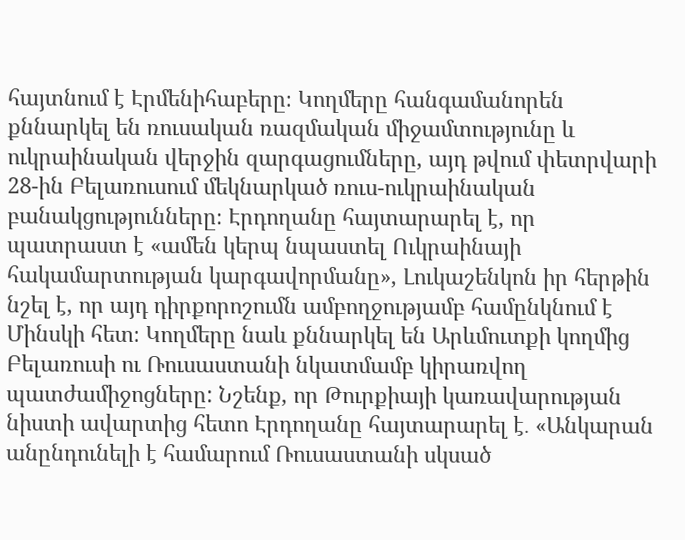հայտնում է Էրմենիհաբերը։ Կողմերը հանգամանորեն քննարկել են ռուսական ռազմական միջամտությունը և ուկրաինական վերջին զարգացումները, այդ թվում փետրվարի 28-ին Բելառուսում մեկնարկած ռուս-ուկրաինական բանակցությունները։ Էրդողանը հայտարարել է, որ պատրաստ է «ամեն կերպ նպաստել Ուկրաինայի հակամարտության կարգավորմանը», Լուկաշենկոն իր հերթին նշել է, որ այդ դիրքորոշումն ամբողջությամբ համընկնում է Մինսկի հետ։ Կողմերը նաև քննարկել են Արևմուտքի կողմից Բելառուսի ու Ռուսաստանի նկատմամբ կիրառվող պատժամիջոցները: Նշենք, որ Թուրքիայի կառավարության նիստի ավարտից հետո Էրդողանը հայտարարել է․ «Անկարան անընդունելի է համարում Ռուսաստանի սկսած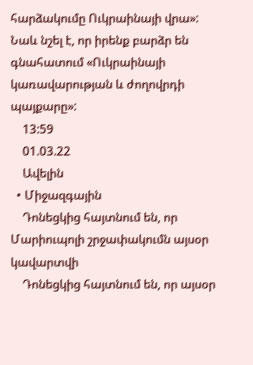հարձակումը Ուկրաինայի վրա»: Նաև նշել է, որ իրենք բարձր են գնահատում «Ուկրաինայի կառավարության և ժողովրդի պայքարը»:
    13:59
    01.03.22
    Ավելին
  • Միջազգային
    Դոնեցկից հայտնում են, որ Մարիուպոլի շրջափակումն այսօր կավարտվի
    Դոնեցկից հայտնում են, որ այսօր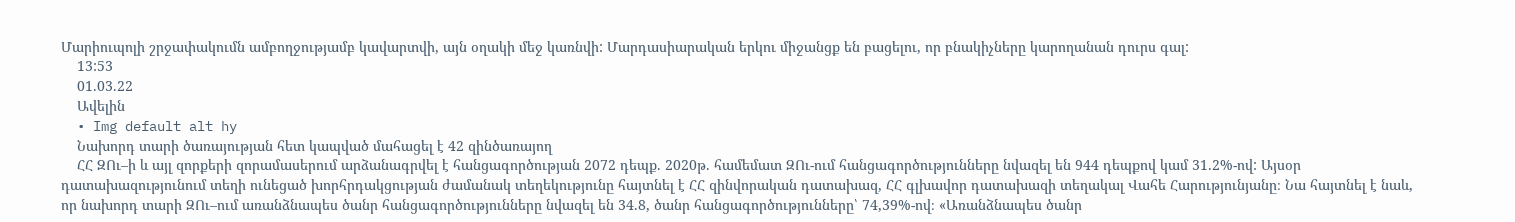Մարիուպոլի շրջափակումն ամբողջությամբ կավարտվի, այն օղակի մեջ կառնվի: Մարդասիարական երկու միջանցք են բացելու, որ բնակիչները կարողանան դուրս գալ:
    13:53
    01.03.22
    Ավելին
  • Img default alt hy
    Նախորդ տարի ծառայության հետ կապված մահացել է 42 զինծառայող
    ՀՀ ԶՈւ–ի և այլ զորքերի զորամասերում արձանագրվել է հանցագործության 2072 դեպք. 2020թ. համեմատ ԶՈւ-ում հանցագործությունները նվազել են 944 դեպքով կամ 31.2%-ով: Այսօր դատախազությունում տեղի ունեցած խորհրդակցության ժամանակ տեղեկությունը հայտնել է ՀՀ զինվորական դատախազ, ՀՀ գլխավոր դատախազի տեղակալ Վահե Հարությունյանը։ Նա հայտնել է նաև, որ նախորդ տարի ԶՈւ–ում առանձնապես ծանր հանցագործությունները նվազել են 34.8, ծանր հանցագործությունները՝ 74,39%-ով։ «Առանձնապես ծանր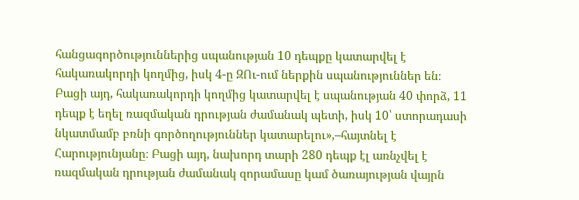հանցագործություններից սպանության 10 դեպքը կատարվել է հակառակորդի կողմից, իսկ 4-ը ԶՈւ-ում ներքին սպանություններ են։ Բացի այդ, հակառակորդի կողմից կատարվել է սպանության 40 փորձ, 11 դեպք է եղել ռազմական դրության ժամանակ պետի, իսկ 10՝ ստորադասի նկատմամբ բռնի գործողություններ կատարելու»,–հայտնել է Հարությունյանը։ Բացի այդ, նախորդ տարի 280 դեպք էլ առնչվել է ռազմական դրության ժամանակ զորամասը կամ ծառայության վայրն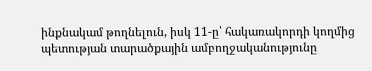ինքնակամ թողնելուն, իսկ 11-ը՝ հակառակորդի կողմից պետության տարածքային ամբողջականությունը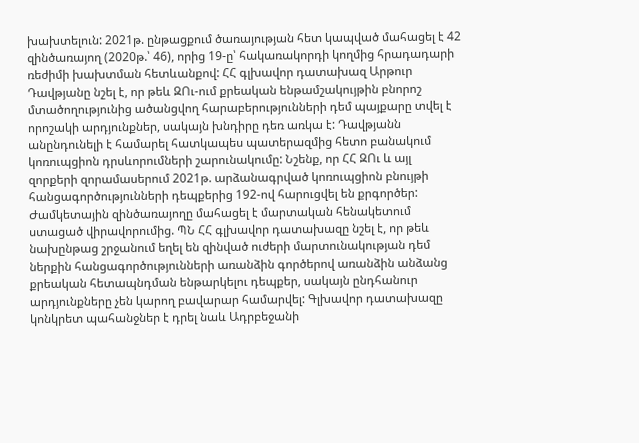խախտելուն: 2021թ. ընթացքում ծառայության հետ կապված մահացել է 42 զինծառայող (2020թ.՝ 46), որից 19-ը՝ հակառակորդի կողմից հրադադարի ռեժիմի խախտման հետևանքով: ՀՀ գլխավոր դատախազ Արթուր Դավթյանը նշել է, որ թեև ԶՈւ-ում քրեական ենթամշակույթին բնորոշ մտածողությունից ածանցվող հարաբերությունների դեմ պայքարը տվել է որոշակի արդյունքներ, սակայն խնդիրը դեռ առկա է: Դավթյանն անընդունելի է համարել հատկապես պատերազմից հետո բանակում կոռուպցիոն դրսևորումների շարունակումը: Նշենք, որ ՀՀ ԶՈւ և այլ զորքերի զորամասերում 2021թ. արձանագրված կոռուպցիոն բնույթի հանցագործությունների դեպքերից 192-ով հարուցվել են քրգործեր: Ժամկետային զինծառայողը մահացել է մարտական հենակետում ստացած վիրավորումից. ՊՆ ՀՀ գլխավոր դատախազը նշել է, որ թեև նախընթաց շրջանում եղել են զինված ուժերի մարտունակության դեմ ներքին հանցագործությունների առանձին գործերով առանձին անձանց քրեական հետապնդման ենթարկելու դեպքեր, սակայն ընդհանուր արդյունքները չեն կարող բավարար համարվել: Գլխավոր դատախազը կոնկրետ պահանջներ է դրել նաև Ադրբեջանի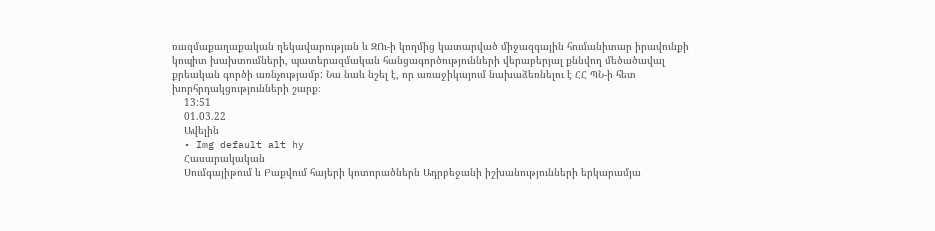ռազմաքաղաքական ղեկավարության և ԶՈւ-ի կողմից կատարված միջազգային հումանիտար իրավունքի կոպիտ խախտումների, պատերազմական հանցագործությունների վերաբերյալ քննվող մեծածավալ քրեական գործի առնչությամբ: Նա նաև նշել է, որ առաջիկայում նախաձեռնելու է ՀՀ ՊՆ-ի հետ խորհրդակցությունների շարք։
    13:51
    01.03.22
    Ավելին
  • Img default alt hy
    Հասարակական
    Սումգայիթում և Բաքվում հայերի կոտորածներն Ադրբեջանի իշխանությունների երկարամյա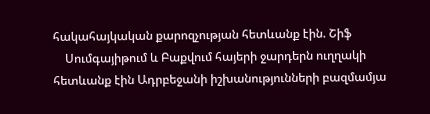հակահայկական քարոզչության հետևանք էին. Շիֆ
    Սումգայիթում և Բաքվում հայերի ջարդերն ուղղակի հետևանք էին Ադրբեջանի իշխանությունների բազմամյա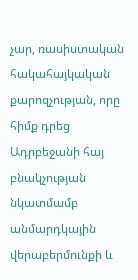չար, ռասիստական հակահայկական քարոզչության, որը հիմք դրեց Ադրբեջանի հայ բնակչության նկատմամբ անմարդկային վերաբերմունքի և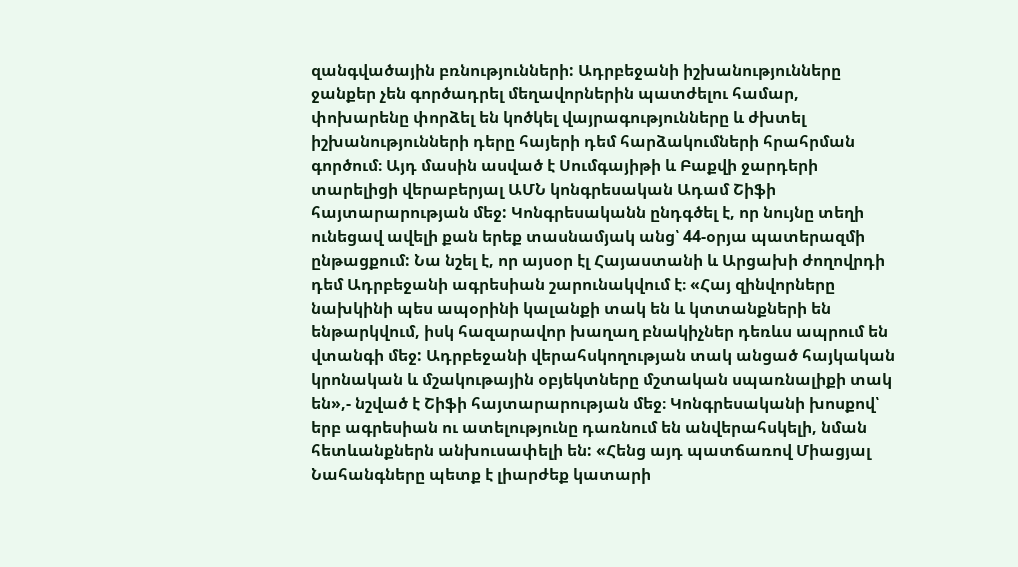զանգվածային բռնությունների: Ադրբեջանի իշխանությունները ջանքեր չեն գործադրել մեղավորներին պատժելու համար, փոխարենը փորձել են կոծկել վայրագությունները և ժխտել իշխանությունների դերը հայերի դեմ հարձակումների հրահրման գործում։ Այդ մասին ասված է Սումգայիթի և Բաքվի ջարդերի տարելիցի վերաբերյալ ԱՄՆ կոնգրեսական Ադամ Շիֆի հայտարարության մեջ: Կոնգրեսականն ընդգծել է, որ նույնը տեղի ունեցավ ավելի քան երեք տասնամյակ անց՝ 44-օրյա պատերազմի ընթացքում: Նա նշել է, որ այսօր էլ Հայաստանի և Արցախի ժողովրդի դեմ Ադրբեջանի ագրեսիան շարունակվում է։ «Հայ զինվորները նախկինի պես ապօրինի կալանքի տակ են և կտտանքների են ենթարկվում, իսկ հազարավոր խաղաղ բնակիչներ դեռևս ապրում են վտանգի մեջ: Ադրբեջանի վերահսկողության տակ անցած հայկական կրոնական և մշակութային օբյեկտները մշտական սպառնալիքի տակ են»,- նշված է Շիֆի հայտարարության մեջ։ Կոնգրեսականի խոսքով՝ երբ ագրեսիան ու ատելությունը դառնում են անվերահսկելի, նման հետևանքներն անխուսափելի են: «Հենց այդ պատճառով Միացյալ Նահանգները պետք է լիարժեք կատարի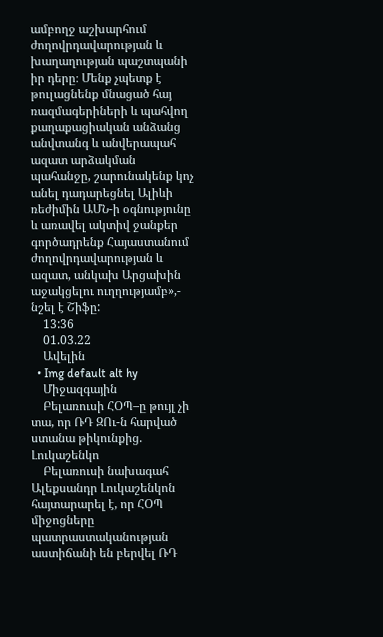ամբողջ աշխարհում ժողովրդավարության և խաղաղության պաշտպանի իր դերը։ Մենք չպետք է թուլացնենք մնացած հայ ռազմագերիների և պահվող քաղաքացիական անձանց անվտանգ և անվերապահ ազատ արձակման պահանջը, շարունակենք կոչ անել դադարեցնել Ալիևի ռեժիմին ԱՄՆ-ի օգնությունը և առավել ակտիվ ջանքեր գործադրենք Հայաստանում ժողովրդավարության և ազատ, անկախ Արցախին աջակցելու ուղղությամբ»,- նշել է Շիֆը:
    13:36
    01.03.22
    Ավելին
  • Img default alt hy
    Միջազգային
    Բելառուսի ՀՕՊ–ը թույլ չի տա, որ ՌԴ ԶՈւ-ն հարված ստանա թիկունքից. Լուկաշենկո
    Բելառուսի նախագահ Ալեքսանդր Լուկաշենկոն հայտարարել է, որ ՀՕՊ միջոցները պատրաստականության աստիճանի են բերվել ՌԴ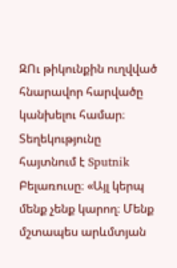ԶՈւ թիկունքին ուղվված հնարավոր հարվածը կանխելու համար։ Տեղեկությունը հայտնում է Sputnik Բելառուսը։ «Այլ կերպ մենք չենք կարող։ Մենք մշտապես արևմտյան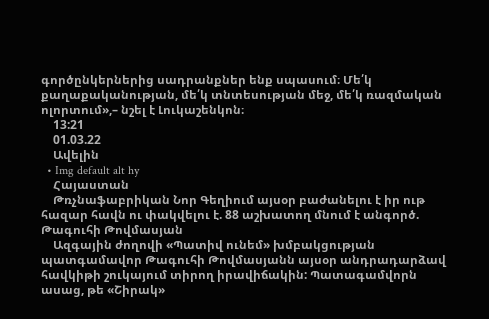գործընկերներից սադրանքներ ենք սպասում։ Մե՛կ քաղաքականության, մե՛կ տնտեսության մեջ, մե՛կ ռազմական ոլորտում»,– նշել է Լուկաշենկոն։
    13:21
    01.03.22
    Ավելին
  • Img default alt hy
    Հայաստան
    Թռչնաֆաբրիկան Նոր Գեղիում այսօր բաժանելու է իր ութ հազար հավն ու փակվելու է. 88 աշխատող մնում է անգործ. Թագուհի Թովմասյան
    Ազգային ժողովի «Պատիվ ունեմ» խմբակցության պատգամավոր Թագուհի Թովմասյանն այսօր անդրադարձավ հավկիթի շուկայում տիրող իրավիճակին: Պատագամվորն ասաց, թե «Շիրակ»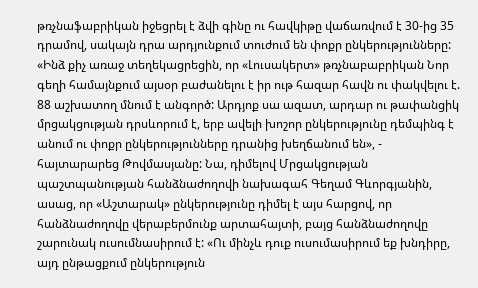թռչնաֆաբրիկան իջեցրել է ձվի գինը ու հավկիթը վաճառվում է 30-ից 35 դրամով, սակայն դրա արդյունքում տուժում են փոքր ընկերությունները: «Ինձ քիչ առաջ տեղեկացրեցին, որ «Լուսակերտ» թռչնաբաբրիկան Նոր գեղի համայնքում այսօր բաժանելու է իր ութ հազար հավն ու փակվելու է. 88 աշխատող մնում է անգործ: Արդյոք սա ազատ, արդար ու թափանցիկ մրցակցության դրսևորում է, երբ ավելի խոշոր ընկերությունը դեմպինգ է անում ու փոքր ընկերությունները դրանից խեղճանում են», - հայտարարեց Թովմասյանը: Նա, դիմելով Մրցակցության պաշտպանության հանձնաժողովի նախագահ Գեղամ Գևորգյանին, ասաց, որ «Աշտարակ» ընկերությունը դիմել է այս հարցով, որ հանձնաժողովը վերաբերմունք արտահայտի, բայց հանձնաժողովը շարունակ ուսումնասիրում է: «Ու մինչև դուք ուսումասիրում եք խնդիրը, այդ ընթացքում ընկերություն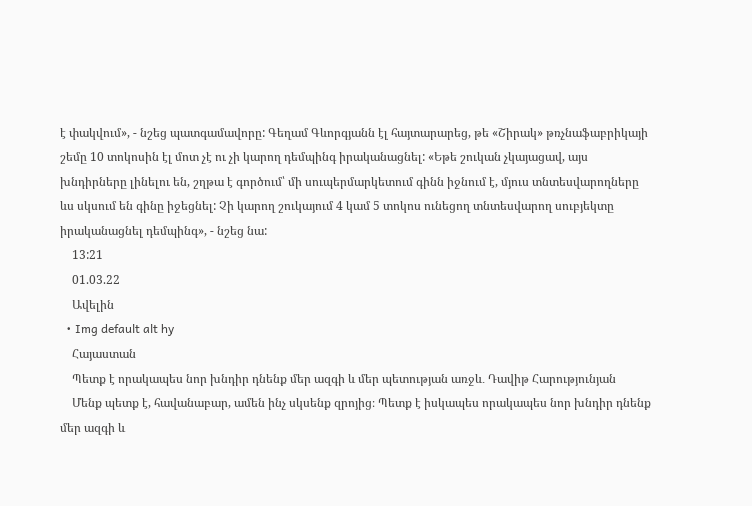է փակվում», - նշեց պատգամավորը: Գեղամ Գևորգյանն էլ հայտարարեց, թե «Շիրակ» թռչնաֆաբրիկայի շեմը 10 տոկոսին էլ մոտ չէ ու չի կարող դեմպինգ իրականացնել: «Եթե շուկան չկայացավ, այս խնդիրները լինելու են, շղթա է գործում՝ մի սուպերմարկետում գինն իջնում է, մյուս տնտեսվարողները ևս սկսում են գինը իջեցնել: Չի կարող շուկայում 4 կամ 5 տոկոս ունեցող տնտեսվարող սուբյեկտը իրականացնել դեմպինգ», - նշեց նա:
    13:21
    01.03.22
    Ավելին
  • Img default alt hy
    Հայաստան
    Պետք է որակապես նոր խնդիր դնենք մեր ազգի և մեր պետության առջև․ Դավիթ Հարությունյան
    Մենք պետք է, հավանաբար, ամեն ինչ սկսենք զրոյից։ Պետք է իսկապես որակապես նոր խնդիր դնենք մեր ազգի և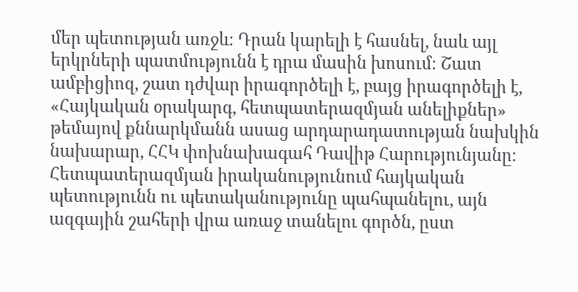մեր պետության առջև։ Դրան կարելի է հասնել, նաև այլ երկրների պատմությունն է դրա մասին խոսում։ Շատ ամբիցիոզ, շատ դժվար իրագործելի է, բայց իրագործելի է, «Հայկական օրակարգ, հետպատերազմյան անելիքներ» թեմայով քննարկմանն ասաց արդարադատության նախկին նախարար, ՀՀԿ փոխնախագահ Դավիթ Հարությունյանը։ Հետպատերազմյան իրականությունում հայկական պետությունն ու պետականությունը պահպանելու, այն ազգային շահերի վրա առաջ տանելու գործն, ըստ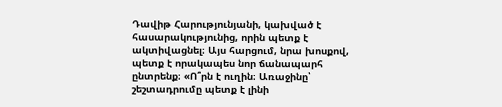Դավիթ Հարությունյանի, կախված է հասարակությունից, որին պետք է ակտիվացնել։ Այս հարցում, նրա խոսքով, պետք է որակապես նոր ճանապարհ ընտրենք։ «Ո՞րն է ուղին։ Առաջինը՝ շեշտադրումը պետք է լինի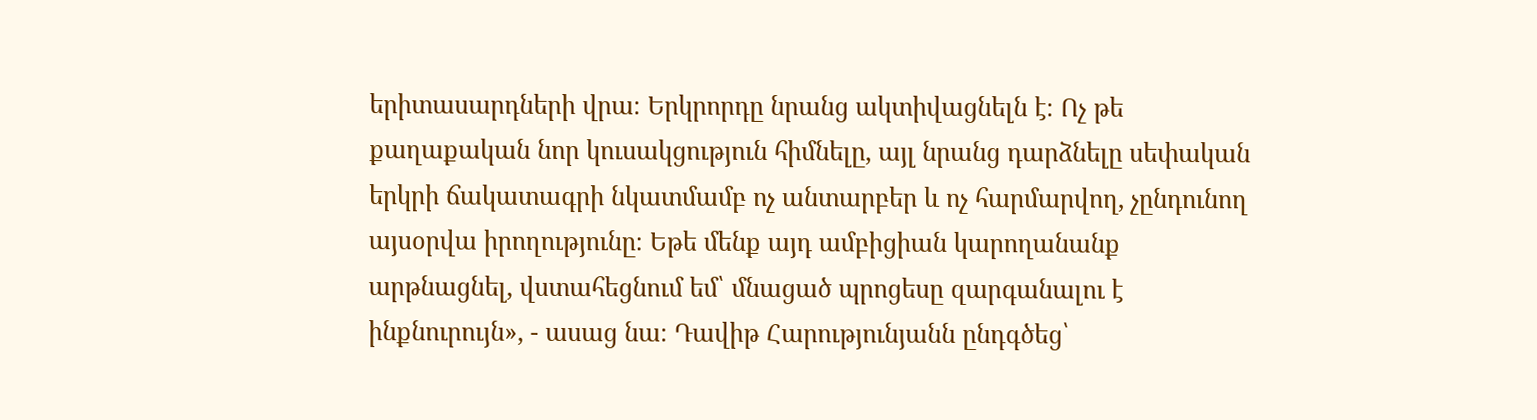երիտասարդների վրա։ Երկրորդը նրանց ակտիվացնելն է։ Ոչ թե քաղաքական նոր կուսակցություն հիմնելը, այլ նրանց դարձնելը սեփական երկրի ճակատագրի նկատմամբ ոչ անտարբեր և ոչ հարմարվող, չընդունող այսօրվա իրողությունը։ Եթե մենք այդ ամբիցիան կարողանանք արթնացնել, վստահեցնում եմ՝ մնացած պրոցեսը զարգանալու է ինքնուրույն», - ասաց նա։ Դավիթ Հարությունյանն ընդգծեց՝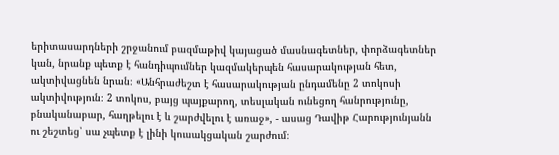երիտասարդների շրջանում բազմաթիվ կայացած մասնագետներ, փորձագետներ կան, նրանք պետք է հանդիպումներ կազմակերպեն հասարակության հետ, ակտիվացնեն նրան։ «Անհրաժեշտ է հասարակության ընդամենը 2 տոկոսի ակտիվություն։ 2 տոկոս, բայց պայքարող, տեսլական ունեցող հանրությունը, բնականաբար, հաղթելու է և շարժվելու է առաջ», - ասաց Դավիթ Հարությունյանն ու շեշտեց՝ սա չպետք է լինի կուսակցական շարժում։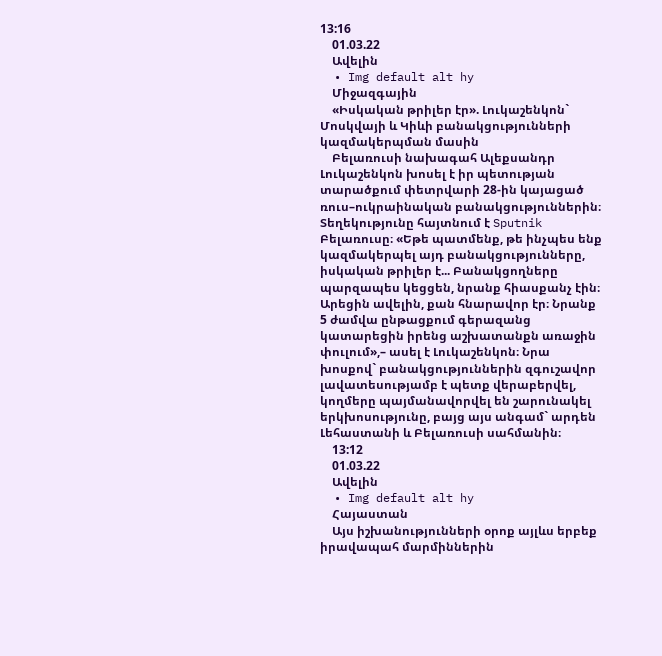13:16
    01.03.22
    Ավելին
  • Img default alt hy
    Միջազգային
    «Իսկական թրիլեր էր». Լուկաշենկոն` Մոսկվայի և Կիևի բանակցությունների կազմակերպման մասին
    Բելառուսի նախագահ Ալեքսանդր Լուկաշենկոն խոսել է իր պետության տարածքում փետրվարի 28-ին կայացած ռուս–ուկրաինական բանակցություններին։ Տեղեկությունը հայտնում է Sputnik Բելառուսը։ «Եթե պատմենք, թե ինչպես ենք կազմակերպել այդ բանակցությունները, իսկական թրիլեր է... Բանակցողները պարզապես կեցցեն, նրանք հիասքանչ էին։ Արեցին ավելին, քան հնարավոր էր։ Նրանք 5 ժամվա ընթացքում գերազանց կատարեցին իրենց աշխատանքն առաջին փուլում»,– ասել է Լուկաշենկոն։ Նրա խոսքով` բանակցություններին զգուշավոր լավատեսությամբ է պետք վերաբերվել, կողմերը պայմանավորվել են շարունակել երկխոսությունը, բայց այս անգամ` արդեն Լեհաստանի և Բելառուսի սահմանին։
    13:12
    01.03.22
    Ավելին
  • Img default alt hy
    Հայաստան
    Այս իշխանությունների օրոք այլևս երբեք իրավապահ մարմիններին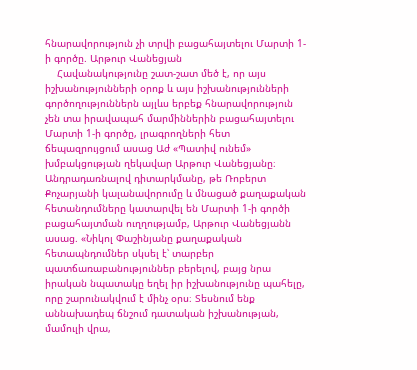հնարավորություն չի տրվի բացահայտելու Մարտի 1-ի գործը. Արթուր Վանեցյան
    Հավանակությունը շատ-շատ մեծ է, որ այս իշխանությունների օրոք և այս իշխանությունների գործողություններն այլևս երբեք հնարավորություն չեն տա իրավապահ մարմիններին բացահայտելու Մարտի 1-ի գործը, լրագրողների հետ ճեպազրույցում ասաց Աժ «Պատիվ ունեմ» խմբակցության ղեկավար Արթուր Վանեցյանը։ Անդրադառնալով դիտարկմանը, թե Ռոբերտ Քոչարյանի կալանավորումը և մնացած քաղաքական հետանդումները կատարվել են Մարտի 1-ի գործի բացահայտման ուղղությամբ, Արթուր Վանեցյանն ասաց. «Նիկոլ Փաշինյանը քաղաքական հետապնդումներ սկսել է՝ տարբեր պատճառաբանություններ բերելով, բայց նրա իրական նպատակը եղել իր իշխանությունը պահելը, որը շարունակվում է մինչ օրս։ Տեսնում ենք աննախադեպ ճնշում դատական իշխանության, մամուլի վրա,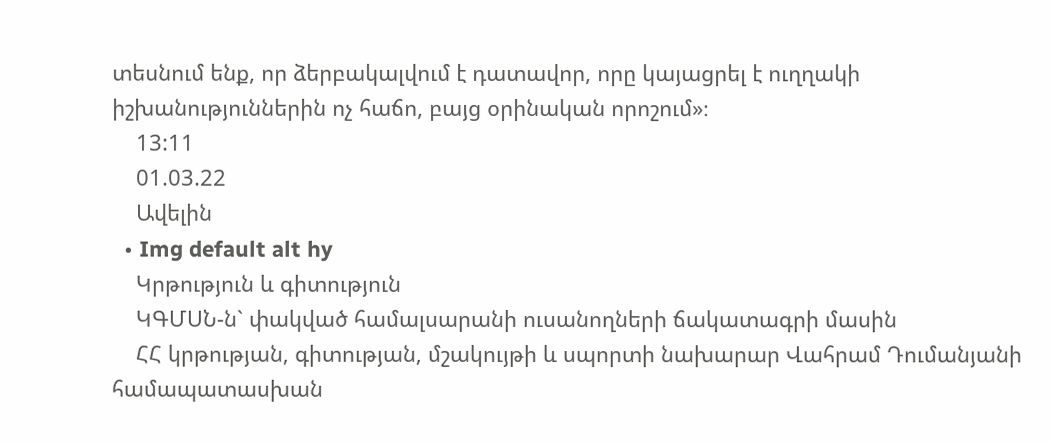տեսնում ենք, որ ձերբակալվում է դատավոր, որը կայացրել է ուղղակի իշխանություններին ոչ հաճո, բայց օրինական որոշում»։
    13:11
    01.03.22
    Ավելին
  • Img default alt hy
    Կրթություն և գիտություն
    ԿԳՄՍՆ-ն` փակված համալսարանի ուսանողների ճակատագրի մասին
    ՀՀ կրթության, գիտության, մշակույթի և սպորտի նախարար Վահրամ Դումանյանի համապատասխան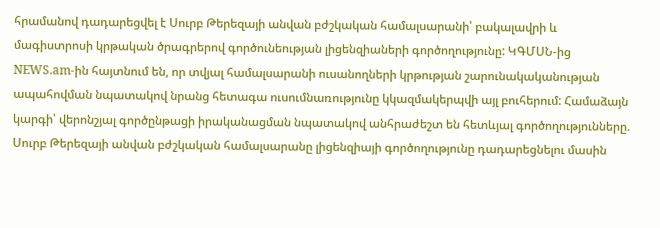հրամանով դադարեցվել է Սուրբ Թերեզայի անվան բժշկական համալսարանի՝ բակալավրի և մագիստրոսի կրթական ծրագրերով գործունեության լիցենզիաների գործողությունը: ԿԳՄՍՆ-ից NEWS.am-ին հայտնում են, որ տվյալ համալսարանի ուսանողների կրթության շարունակականության ապահովման նպատակով նրանց հետագա ուսումնառությունը կկազմակերպվի այլ բուհերում: Համաձայն կարգի՝ վերոնշյալ գործընթացի իրականացման նպատակով անհրաժեշտ են հետևյալ գործողությունները. Սուրբ Թերեզայի անվան բժշկական համալսարանը լիցենզիայի գործողությունը դադարեցնելու մասին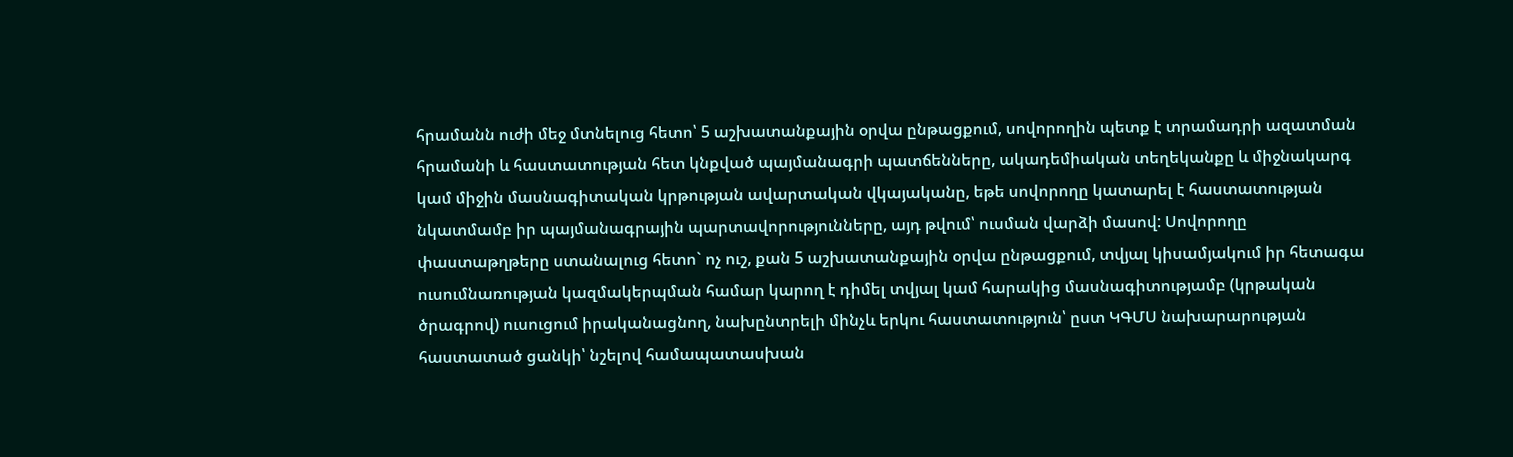հրամանն ուժի մեջ մտնելուց հետո՝ 5 աշխատանքային օրվա ընթացքում, սովորողին պետք է տրամադրի ազատման հրամանի և հաստատության հետ կնքված պայմանագրի պատճենները, ակադեմիական տեղեկանքը և միջնակարգ կամ միջին մասնագիտական կրթության ավարտական վկայականը, եթե սովորողը կատարել է հաստատության նկատմամբ իր պայմանագրային պարտավորությունները, այդ թվում՝ ուսման վարձի մասով: Սովորողը փաստաթղթերը ստանալուց հետո` ոչ ուշ, քան 5 աշխատանքային օրվա ընթացքում, տվյալ կիսամյակում իր հետագա ուսումնառության կազմակերպման համար կարող է դիմել տվյալ կամ հարակից մասնագիտությամբ (կրթական ծրագրով) ուսուցում իրականացնող, նախընտրելի մինչև երկու հաստատություն՝ ըստ ԿԳՄՍ նախարարության հաստատած ցանկի՝ նշելով համապատասխան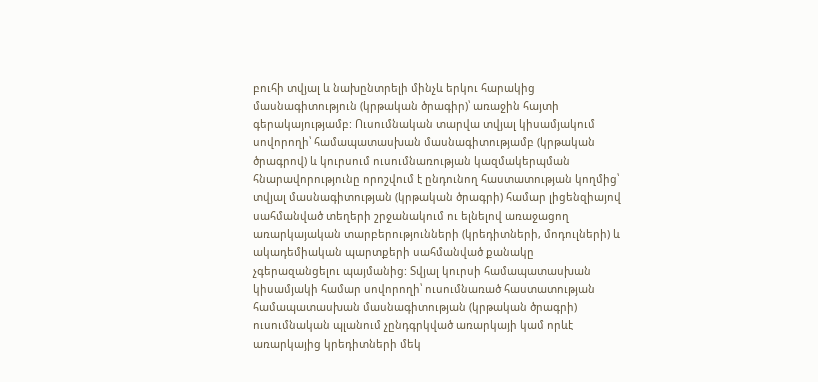բուհի տվյալ և նախընտրելի մինչև երկու հարակից մասնագիտություն (կրթական ծրագիր)՝ առաջին հայտի գերակայությամբ: Ուսումնական տարվա տվյալ կիսամյակում սովորողի՝ համապատասխան մասնագիտությամբ (կրթական ծրագրով) և կուրսում ուսումնառության կազմակերպման հնարավորությունը որոշվում է ընդունող հաստատության կողմից՝ տվյալ մասնագիտության (կրթական ծրագրի) համար լիցենզիայով սահմանված տեղերի շրջանակում ու ելնելով առաջացող առարկայական տարբերությունների (կրեդիտների, մոդուլների) և ակադեմիական պարտքերի սահմանված քանակը չգերազանցելու պայմանից: Տվյալ կուրսի համապատասխան կիսամյակի համար սովորողի՝ ուսումնառած հաստատության համապատասխան մասնագիտության (կրթական ծրագրի) ուսումնական պլանում չընդգրկված առարկայի կամ որևէ առարկայից կրեդիտների մեկ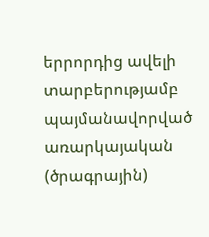երրորդից ավելի տարբերությամբ պայմանավորված առարկայական (ծրագրային)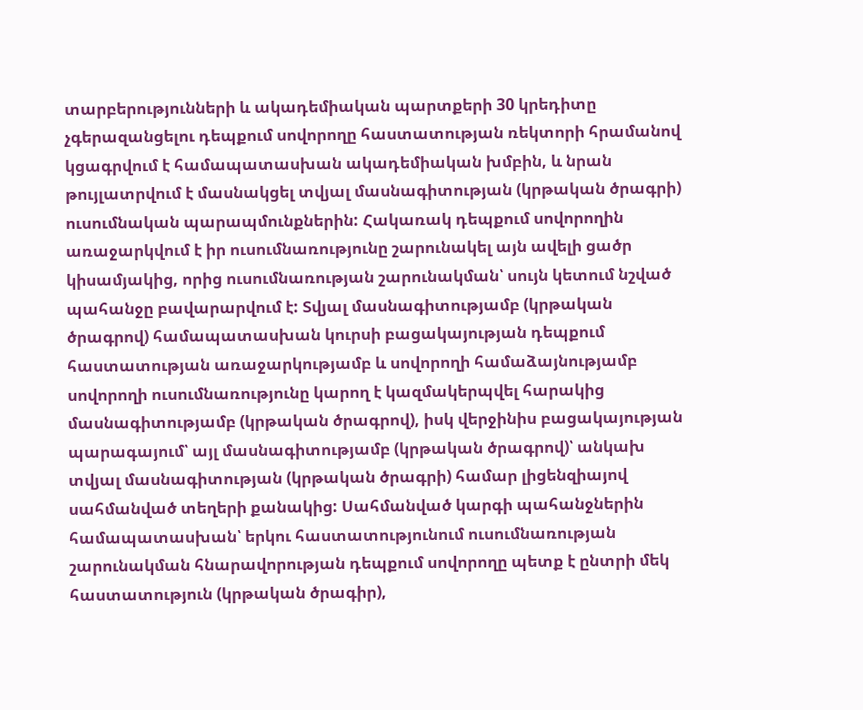տարբերությունների և ակադեմիական պարտքերի 30 կրեդիտը չգերազանցելու դեպքում սովորողը հաստատության ռեկտորի հրամանով կցագրվում է համապատասխան ակադեմիական խմբին, և նրան թույլատրվում է մասնակցել տվյալ մասնագիտության (կրթական ծրագրի) ուսումնական պարապմունքներին: Հակառակ դեպքում սովորողին առաջարկվում է իր ուսումնառությունը շարունակել այն ավելի ցածր կիսամյակից, որից ուսումնառության շարունակման՝ սույն կետում նշված պահանջը բավարարվում է: Տվյալ մասնագիտությամբ (կրթական ծրագրով) համապատասխան կուրսի բացակայության դեպքում հաստատության առաջարկությամբ և սովորողի համաձայնությամբ սովորողի ուսումնառությունը կարող է կազմակերպվել հարակից մասնագիտությամբ (կրթական ծրագրով), իսկ վերջինիս բացակայության պարագայում՝ այլ մասնագիտությամբ (կրթական ծրագրով)՝ անկախ տվյալ մասնագիտության (կրթական ծրագրի) համար լիցենզիայով սահմանված տեղերի քանակից: Սահմանված կարգի պահանջներին համապատասխան՝ երկու հաստատությունում ուսումնառության շարունակման հնարավորության դեպքում սովորողը պետք է ընտրի մեկ հաստատություն (կրթական ծրագիր),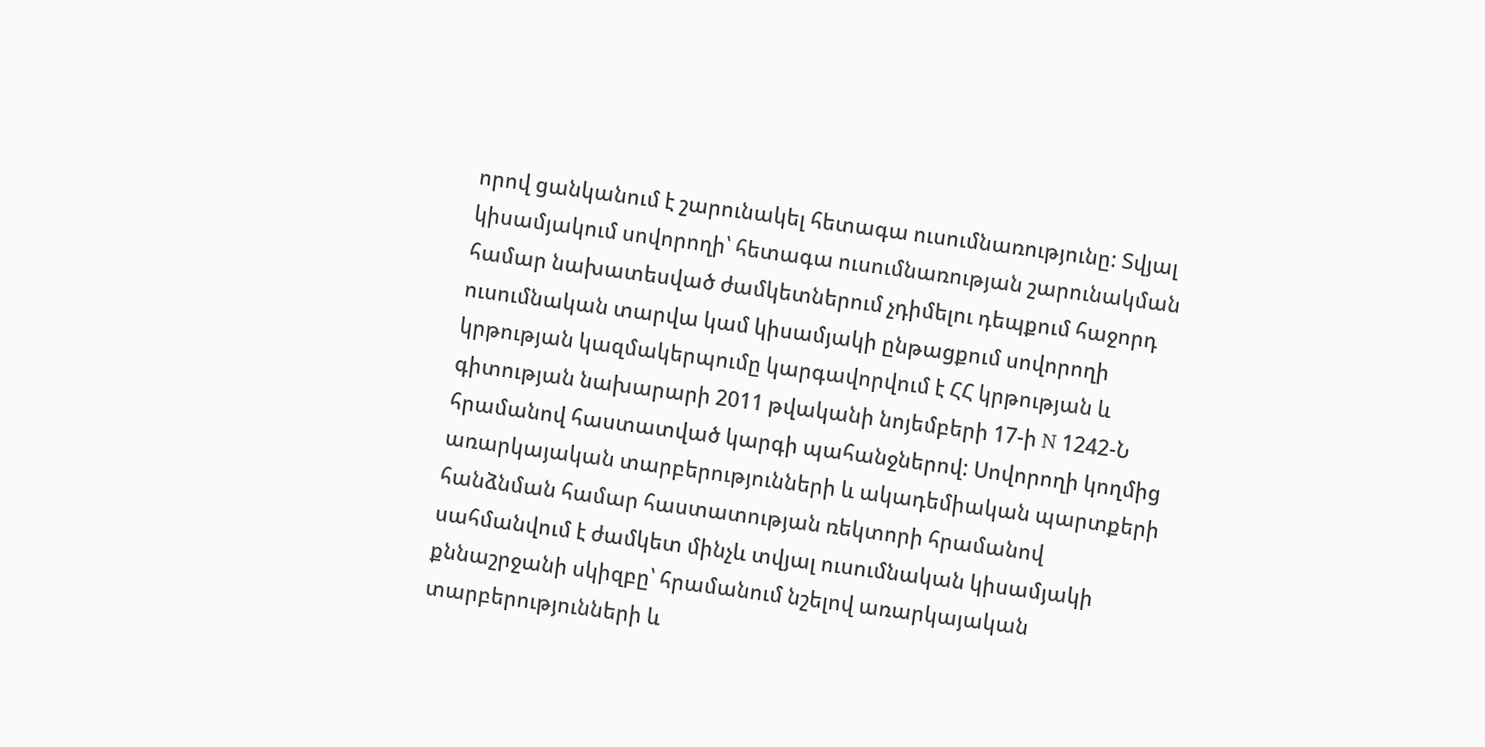որով ցանկանում է շարունակել հետագա ուսումնառությունը: Տվյալ կիսամյակում սովորողի՝ հետագա ուսումնառության շարունակման համար նախատեսված ժամկետներում չդիմելու դեպքում հաջորդ ուսումնական տարվա կամ կիսամյակի ընթացքում սովորողի կրթության կազմակերպումը կարգավորվում է ՀՀ կրթության և գիտության նախարարի 2011 թվականի նոյեմբերի 17-ի N 1242-Ն հրամանով հաստատված կարգի պահանջներով: Սովորողի կողմից առարկայական տարբերությունների և ակադեմիական պարտքերի հանձնման համար հաստատության ռեկտորի հրամանով սահմանվում է ժամկետ մինչև տվյալ ուսումնական կիսամյակի քննաշրջանի սկիզբը՝ հրամանում նշելով առարկայական տարբերությունների և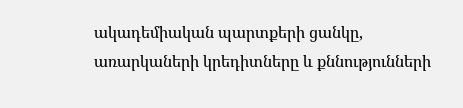ակադեմիական պարտքերի ցանկը, առարկաների կրեդիտները և քննությունների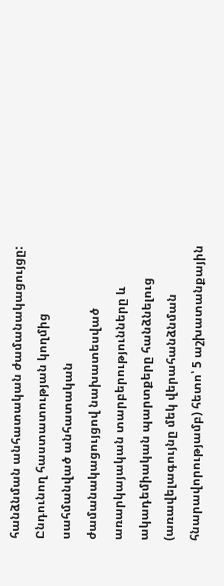հանձնման անհատական ժամանակացույցը: Ընդունող հաստատության կողմից սահմանված անհատական ժամանակացույցով նախատեսված առարկայական տարբերությունները և ակադեմիական պարտքերը հանձնելուց (առավելագույնը մեկ վերահանձնման հնարավորությամբ) հետո՝ 5 աշխատանքային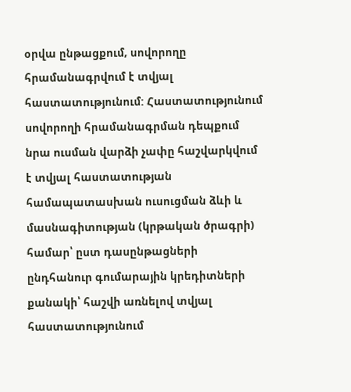օրվա ընթացքում, սովորողը հրամանագրվում է տվյալ հաստատությունում: Հաստատությունում սովորողի հրամանագրման դեպքում նրա ուսման վարձի չափը հաշվարկվում է տվյալ հաստատության համապատասխան ուսուցման ձևի և մասնագիտության (կրթական ծրագրի) համար՝ ըստ դասընթացների ընդհանուր գումարային կրեդիտների քանակի՝ հաշվի առնելով տվյալ հաստատությունում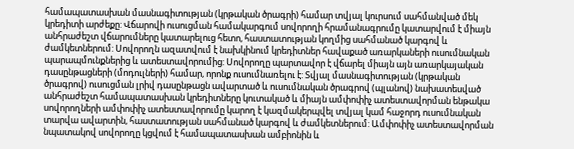համապատասխան մասնագիտության (կրթական ծրագրի) համար տվյալ կուրսում սահմանված մեկ կրեդիտի արժեքը: Վճարովի ուսուցման համակարգում սովորողի հրամանագրումը կատարվում է միայն անհրաժեշտ վճարումները կատարելուց հետո, հաստատության կողմից սահմանած կարգով և ժամկետներում: Սովորողն ազատվում է նախկինում կրեդիտներ հավաքած առարկաների ուսումնական պարապմունքներից և ատեստավորումից: Սովորողը պարտավոր է վճարել միայն այն առարկայական դասընթացների (մոդուլների) համար, որոնք ուսումնառելու է: Տվյալ մասնագիտության (կրթական ծրագրով) ուսուցման լրիվ դասընթացն ավարտած և ուսումնական ծրագրով (պլանով) նախատեսված անհրաժեշտ համապատասխան կրեդիտները կուտակած և միայն ամփոփիչ ատեստավորման ենթակա սովորողների ամփոփիչ ատեստավորումը կարող է կազմակերպվել տվյալ կամ հաջորդ ուսումնական տարվա ավարտին, հաստատության սահմանած կարգով և ժամկետներում: Ամփոփիչ ատեստավորման նպատակով սովորողը կցվում է համապատասխան ամբիոնին և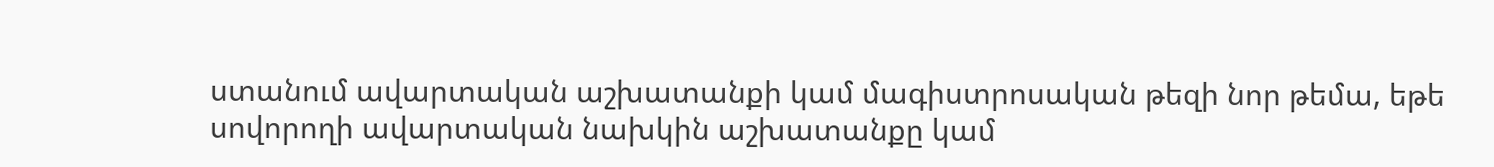ստանում ավարտական աշխատանքի կամ մագիստրոսական թեզի նոր թեմա, եթե սովորողի ավարտական նախկին աշխատանքը կամ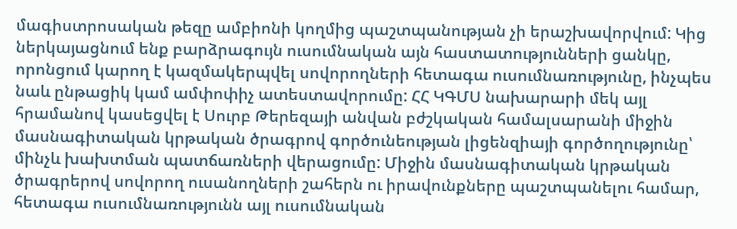մագիստրոսական թեզը ամբիոնի կողմից պաշտպանության չի երաշխավորվում: Կից ներկայացնում ենք բարձրագույն ուսումնական այն հաստատությունների ցանկը, որոնցում կարող է կազմակերպվել սովորողների հետագա ուսումնառությունը, ինչպես նաև ընթացիկ կամ ամփոփիչ ատեստավորումը: ՀՀ ԿԳՄՍ նախարարի մեկ այլ հրամանով կասեցվել է Սուրբ Թերեզայի անվան բժշկական համալսարանի միջին մասնագիտական կրթական ծրագրով գործունեության լիցենզիայի գործողությունը՝ մինչև խախտման պատճառների վերացումը: Միջին մասնագիտական կրթական ծրագրերով սովորող ուսանողների շահերն ու իրավունքները պաշտպանելու համար, հետագա ուսումնառությունն այլ ուսումնական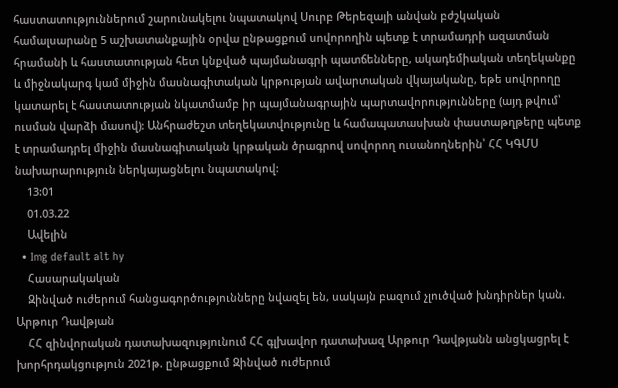հաստատություններում շարունակելու նպատակով Սուրբ Թերեզայի անվան բժշկական համալսարանը 5 աշխատանքային օրվա ընթացքում սովորողին պետք է տրամադրի ազատման հրամանի և հաստատության հետ կնքված պայմանագրի պատճենները, ակադեմիական տեղեկանքը և միջնակարգ կամ միջին մասնագիտական կրթության ավարտական վկայականը, եթե սովորողը կատարել է հաստատության նկատմամբ իր պայմանագրային պարտավորությունները (այդ թվում՝ ուսման վարձի մասով): Անհրաժեշտ տեղեկատվությունը և համապատասխան փաստաթղթերը պետք է տրամադրել միջին մասնագիտական կրթական ծրագրով սովորող ուսանողներին՝ ՀՀ ԿԳՄՍ նախարարություն ներկայացնելու նպատակով:
    13:01
    01.03.22
    Ավելին
  • Img default alt hy
    Հասարակական
    Զինված ուժերում հանցագործությունները նվազել են, սակայն բազում չլուծված խնդիրներ կան. Արթուր Դավթյան
    ՀՀ զինվորական դատախազությունում ՀՀ գլխավոր դատախազ Արթուր Դավթյանն անցկացրել է խորհրդակցություն 2021թ. ընթացքում Զինված ուժերում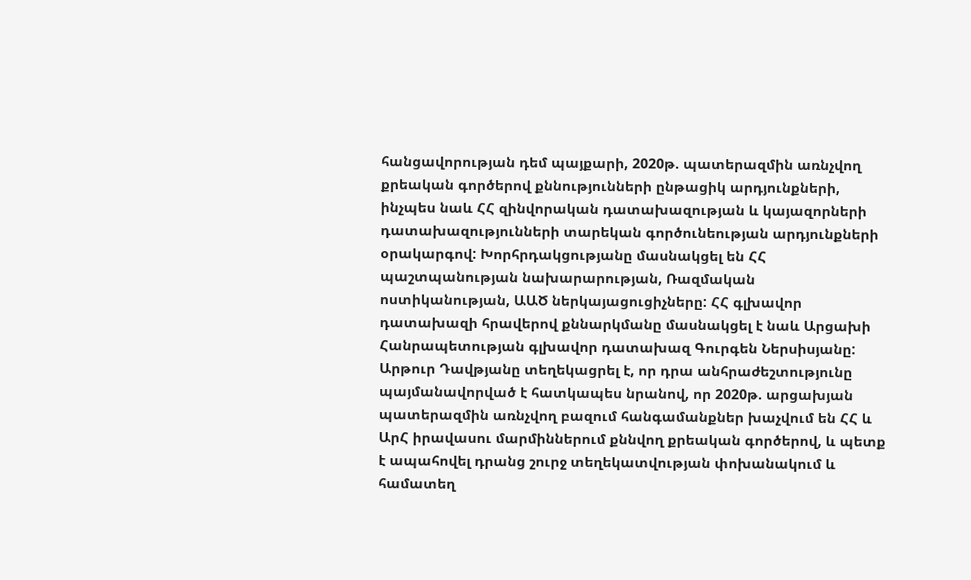հանցավորության դեմ պայքարի, 2020թ. պատերազմին առնչվող քրեական գործերով քննությունների ընթացիկ արդյունքների, ինչպես նաև ՀՀ զինվորական դատախազության և կայազորների դատախազությունների տարեկան գործունեության արդյունքների օրակարգով: Խորհրդակցությանը մասնակցել են ՀՀ պաշտպանության նախարարության, Ռազմական ոստիկանության, ԱԱԾ ներկայացուցիչները: ՀՀ գլխավոր դատախազի հրավերով քննարկմանը մասնակցել է նաև Արցախի Հանրապետության գլխավոր դատախազ Գուրգեն Ներսիսյանը: Արթուր Դավթյանը տեղեկացրել է, որ դրա անհրաժեշտությունը պայմանավորված է հատկապես նրանով, որ 2020թ. արցախյան պատերազմին առնչվող բազում հանգամանքներ խաչվում են ՀՀ և ԱրՀ իրավասու մարմիններում քննվող քրեական գործերով, և պետք է ապահովել դրանց շուրջ տեղեկատվության փոխանակում և համատեղ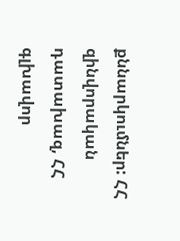քննարկումներ: ՀՀ զինվորական դատախազ, ՀՀ գլխավոր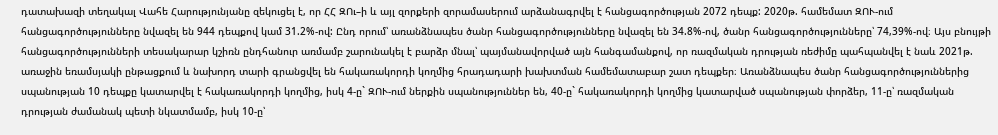դատախազի տեղակալ Վահե Հարությունյանը զեկուցել է, որ ՀՀ ԶՈւ–ի և այլ զորքերի զորամասերում արձանագրվել է հանցագործության 2072 դեպք: 2020թ. համեմատ ԶՈՒ-ում հանցագործությունները նվազել են 944 դեպքով կամ 31.2%-ով: Ընդ որում՝ առանձնապես ծանր հանցագործությունները նվազել են 34.8%-ով, ծանր հանցագործությունները՝ 74,39%-ով։ Այս բնույթի հանցագործությունների տեսակարար կշիռն ընդհանուր առմամբ շարունակել է բարձր մնալ՝ պայմանավորված այն հանգամանքով, որ ռազմական դրության ռեժիմը պահպանվել է նաև 2021թ. առաջին եռամսյակի ընթացքում և նախորդ տարի գրանցվել են հակառակորդի կողմից հրադադարի խախտման համեմատաբար շատ դեպքեր։ Առանձնապես ծանր հանցագործություններից սպանության 10 դեպքը կատարվել է հակառակորդի կողմից, իսկ 4-ը` ԶՈՒ-ում ներքին սպանություններ են, 40-ը` հակառակորդի կողմից կատարված սպանության փորձեր, 11-ը՝ ռազմական դրության ժամանակ պետի նկատմամբ, իսկ 10-ը՝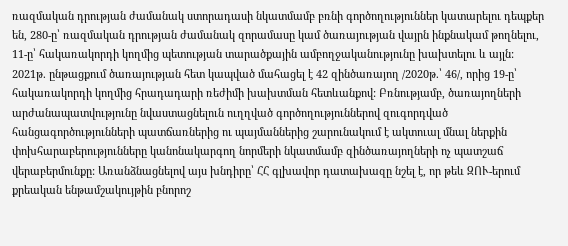ռազմական դրության ժամանակ ստորադասի նկատմամբ բռնի գործողություններ կատարելու դեպքեր են, 280-ը՝ ռազմական դրության ժամանակ զորամասը կամ ծառայության վայրն ինքնակամ թողնելու, 11-ը՝ հակառակորդի կողմից պետության տարածքային ամբողջականությունը խախտելու և այլն: 2021թ. ընթացքում ծառայության հետ կապված մահացել է 42 զինծառայող /2020թ.՝ 46/, որից 19-ը՝ հակառակորդի կողմից հրադադարի ռեժիմի խախտման հետևանքով: Բռնությամբ, ծառայողների արժանապատվությունը նվաստացնելուն ուղղված գործողություններով զուգորդված հանցագործությունների պատճառներից ու պայմաններից շարունակում է ակտուալ մնալ ներքին փոխհարաբերությունները կանոնակարգող նորմերի նկատմամբ զինծառայողների ոչ պատշաճ վերաբերմունքը: Առանձնացնելով այս խնդիրը՝ ՀՀ գլխավոր դատախազը նշել է, որ թեև ԶՈՒ-երում քրեական ենթամշակույթին բնորոշ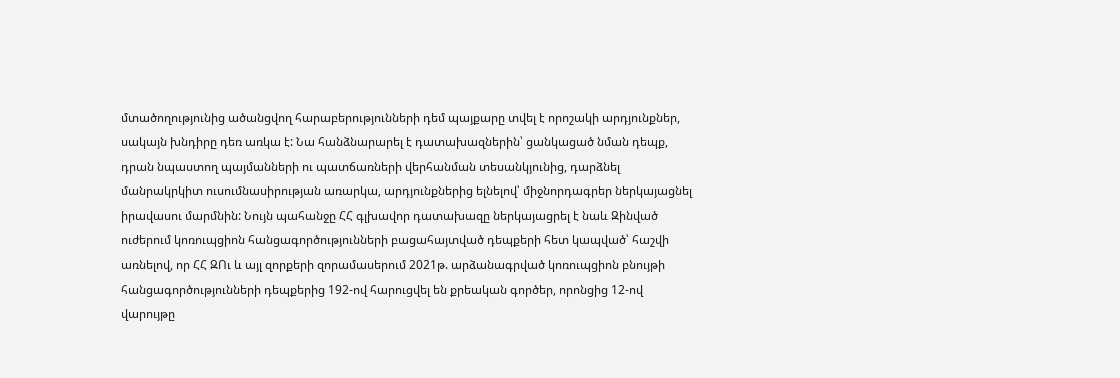մտածողությունից ածանցվող հարաբերությունների դեմ պայքարը տվել է որոշակի արդյունքներ, սակայն խնդիրը դեռ առկա է: Նա հանձնարարել է դատախազներին՝ ցանկացած նման դեպք, դրան նպաստող պայմանների ու պատճառների վերհանման տեսանկյունից, դարձնել մանրակրկիտ ուսումնասիրության առարկա, արդյունքներից ելնելով՝ միջնորդագրեր ներկայացնել իրավասու մարմնին: Նույն պահանջը ՀՀ գլխավոր դատախազը ներկայացրել է նաև Զինված ուժերում կոռուպցիոն հանցագործությունների բացահայտված դեպքերի հետ կապված՝ հաշվի առնելով, որ ՀՀ ԶՈւ և այլ զորքերի զորամասերում 2021թ. արձանագրված կոռուպցիոն բնույթի հանցագործությունների դեպքերից 192-ով հարուցվել են քրեական գործեր, որոնցից 12-ով վարույթը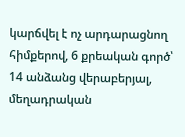կարճվել է ոչ արդարացնող հիմքերով, 6 քրեական գործ՝ 14 անձանց վերաբերյալ, մեղադրական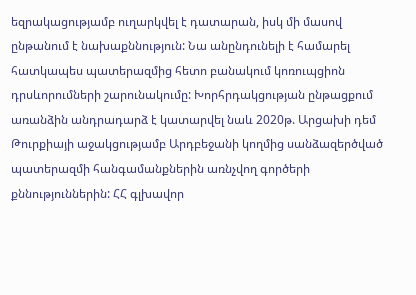եզրակացությամբ ուղարկվել է դատարան, իսկ մի մասով ընթանում է նախաքննություն: Նա անընդունելի է համարել հատկապես պատերազմից հետո բանակում կոռուպցիոն դրսևորումների շարունակումը: Խորհրդակցության ընթացքում առանձին անդրադարձ է կատարվել նաև 2020թ. Արցախի դեմ Թուրքիայի աջակցությամբ Արդբեջանի կողմից սանձազերծված պատերազմի հանգամանքներին առնչվող գործերի քննություններին: ՀՀ գլխավոր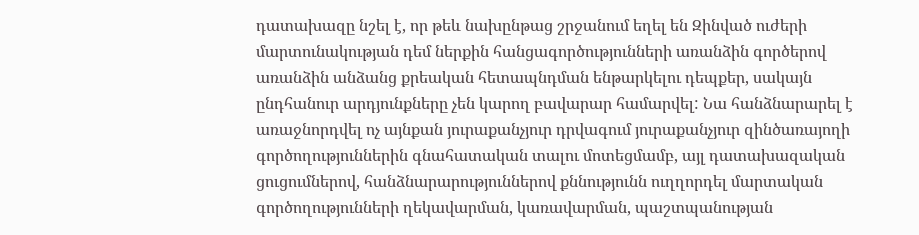դատախազը նշել է, որ թեև նախընթաց շրջանում եղել են Զինված ուժերի մարտունակության դեմ ներքին հանցագործությունների առանձին գործերով առանձին անձանց քրեական հետապնդման ենթարկելու դեպքեր, սակայն ընդհանուր արդյունքները չեն կարող բավարար համարվել: Նա հանձնարարել է առաջնորդվել ոչ այնքան յուրաքանչյուր դրվագում յուրաքանչյուր զինծառայողի գործողություններին գնահատական տալու մոտեցմամբ, այլ դատախազական ցուցումներով, հանձնարարություններով քննությունն ուղղորդել մարտական գործողությունների ղեկավարման, կառավարման, պաշտպանության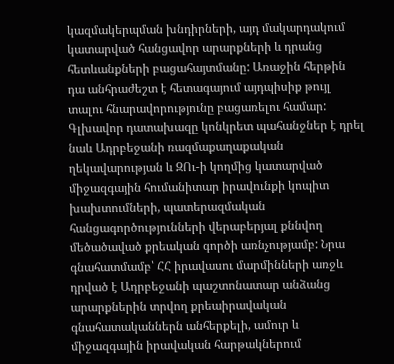կազմակերպման խնդիրների, այդ մակարդակում կատարված հանցավոր արարքների և դրանց հետևանքների բացահայտմանը: Առաջին հերթին դա անհրաժեշտ է հետագայում այդպիսիք թույլ տալու հնարավորությունը բացառելու համար: Գլխավոր դատախազը կոնկրետ պահանջներ է դրել նաև Ադրբեջանի ռազմաքաղաքական ղեկավարության և ԶՈւ-ի կողմից կատարված միջազգային հումանիտար իրավունքի կոպիտ խախտումների, պատերազմական հանցագործությունների վերաբերյալ քննվող մեծածաված քրեական գործի առնչությամբ: Նրա գնահատմամբ՝ ՀՀ իրավասու մարմինների առջև դրված է Ադրբեջանի պաշտոնատար անձանց արարքներին տրվող քրեաիրավական գնահատականներն անհերքելի, ամուր և միջազգային իրավական հարթակներում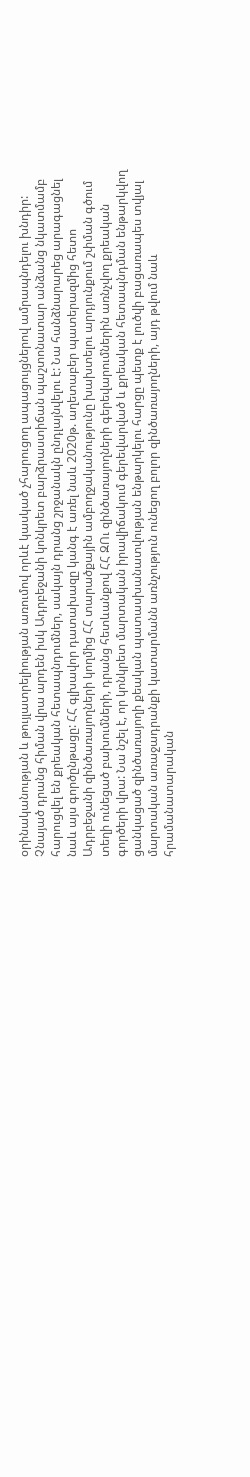օրինականության և թույլատրելիության առումով որևէ կասկած չհարուցող ապացույցներով ամրապնդելու խնդիր: Չնայած դրանց հիման վրա արդեն իսկ Ադրբեջանի կոնկրետ բարձրաստիճան պաշտոնատար անձանց նկատմամբ հարուցվել են քրեական հետապնդումներ, սակայն դրանց շրջանակն ընդլայնվելու է: Նա հանձնարարեց արագացնել նաև այս գործընթացը: ՀՀ գլխավոր դատախազը կանգ է առել նաև 2020թ. աղետաբեր պատերազմից հետո Ադրբեջանի զինծառայողների կողմից ՀՀ տարածքային ամբողջականությունը խախտելու արդյունքում շփման գծում տեղի ունեցած բախումների, դրանց հետևանքով ՀՀ ԶՈւ զինծառայողների գերեվարումներին առնչվող քրեական գործերի վրա: Նա նշել է, որ կոնկրետ մարտական իրավիճակում գերեվարված և քրեական հետապնդման ենթարկվող ցանկացած զինծառայողի քեական պատասխանատվության ենթարկելու հարցը պետք է լուծվի բացառապես տվյալ մարտական առաջադրանքի կատարմանն առնչություն ունեցող բոլոր զինծառայողների, այդ թվում նաև հրամանատարական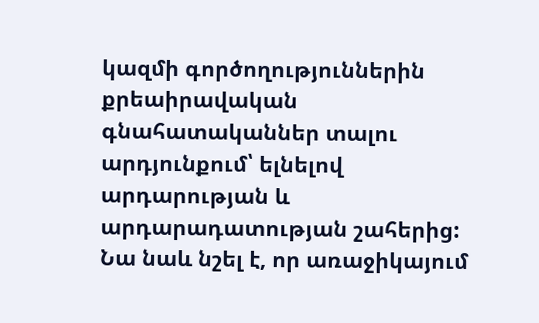կազմի գործողություններին քրեաիրավական գնահատականներ տալու արդյունքում՝ ելնելով արդարության և արդարադատության շահերից: Նա նաև նշել է, որ առաջիկայում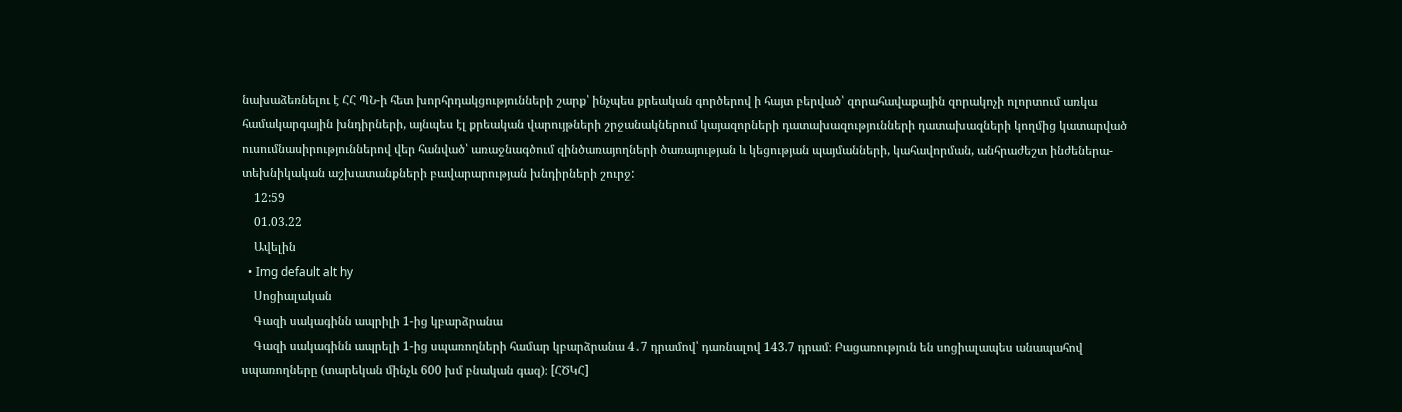նախաձեռնելու է ՀՀ ՊՆ-ի հետ խորհրդակցությունների շարք՝ ինչպես քրեական գործերով ի հայտ բերված՝ զորահավաքային զորակոչի ոլորտում առկա համակարգային խնդիրների, այնպես էլ քրեական վարույթների շրջանակներում կայազորների դատախազությունների դատախազների կողմից կատարված ուսումնասիրություններով վեր հանված՝ առաջնագծում զինծառայողների ծառայության և կեցության պայմանների, կահավորման, անհրաժեշտ ինժեներա-տեխնիկական աշխատանքների բավարարության խնդիրների շուրջ:
    12:59
    01.03.22
    Ավելին
  • Img default alt hy
    Սոցիալական
    Գազի սակագինն ապրիլի 1-ից կբարձրանա
    Գազի սակագինն ապրելի 1-ից սպառողների համար կբարձրանա 4․7 դրամով՝ դառնալով 143.7 դրամ։ Բացառություն են սոցիալապես անապահով սպառողները (տարեկան մինչև 600 խմ բնական գազ)։ [ՀԾԿՀ]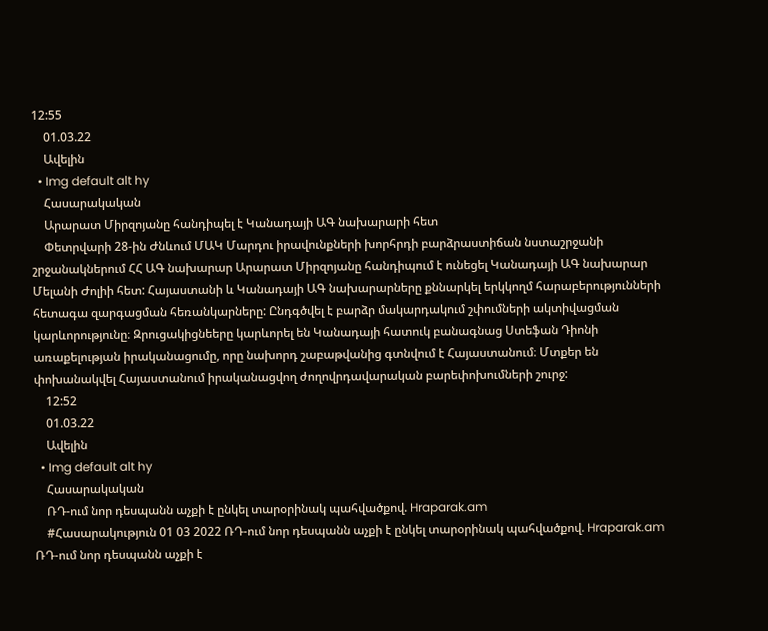12:55
    01.03.22
    Ավելին
  • Img default alt hy
    Հասարակական
    Արարատ Միրզոյանը հանդիպել է Կանադայի ԱԳ նախարարի հետ
    Փետրվարի 28-ին Ժնևում ՄԱԿ Մարդու իրավունքների խորհրդի բարձրաստիճան նստաշրջանի շրջանակներում ՀՀ ԱԳ նախարար Արարատ Միրզոյանը հանդիպում է ունեցել Կանադայի ԱԳ նախարար Մելանի Ժոլիի հետ: Հայաստանի և Կանադայի ԱԳ նախարարները քննարկել երկկողմ հարաբերությունների հետագա զարգացման հեռանկարները: Ընդգծվել է բարձր մակարդակում շփումների ակտիվացման կարևորությունը։ Զրուցակիցնեերը կարևորել են Կանադայի հատուկ բանագնաց Ստեֆան Դիոնի առաքելության իրականացումը, որը նախորդ շաբաթվանից գտնվում է Հայաստանում։ Մտքեր են փոխանակվել Հայաստանում իրականացվող ժողովրդավարական բարեփոխումների շուրջ:
    12:52
    01.03.22
    Ավելին
  • Img default alt hy
    Հասարակական
    ՌԴ-ում նոր դեսպանն աչքի է ընկել տարօրինակ պահվածքով. Hraparak.am
    #Հասարակություն 01 03 2022 ՌԴ-ում նոր դեսպանն աչքի է ընկել տարօրինակ պահվածքով. Hraparak.am ՌԴ-ում նոր դեսպանն աչքի է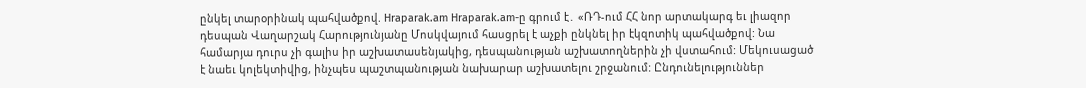ընկել տարօրինակ պահվածքով. Hraparak.am Hraparak.am-ը գրում է․ «ՌԴ-ում ՀՀ նոր արտակարգ եւ լիազոր դեսպան Վաղարշակ Հարությունյանը Մոսկվայում հասցրել է աչքի ընկնել իր էկզոտիկ պահվածքով: Նա համարյա դուրս չի գալիս իր աշխատասենյակից, դեսպանության աշխատողներին չի վստահում: Մեկուսացած է նաեւ կոլեկտիվից, ինչպես պաշտպանության նախարար աշխատելու շրջանում: Ընդունելություններ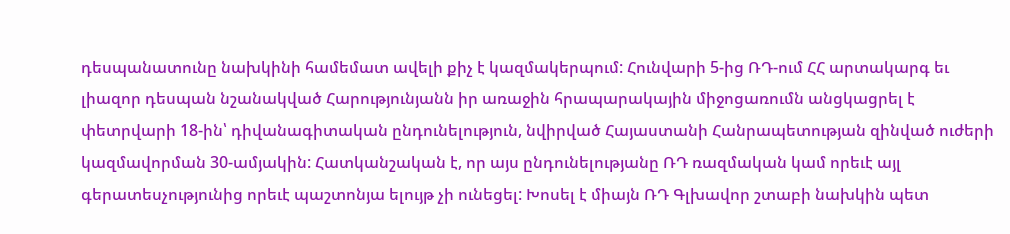դեսպանատունը նախկինի համեմատ ավելի քիչ է կազմակերպում: Հունվարի 5-ից ՌԴ-ում ՀՀ արտակարգ եւ լիազոր դեսպան նշանակված Հարությունյանն իր առաջին հրապարակային միջոցառումն անցկացրել է փետրվարի 18-ին՝ դիվանագիտական ընդունելություն, նվիրված Հայաստանի Հանրապետության զինված ուժերի կազմավորման 30-ամյակին: Հատկանշական է, որ այս ընդունելությանը ՌԴ ռազմական կամ որեւէ այլ գերատեսչությունից որեւէ պաշտոնյա ելույթ չի ունեցել: Խոսել է միայն ՌԴ Գլխավոր շտաբի նախկին պետ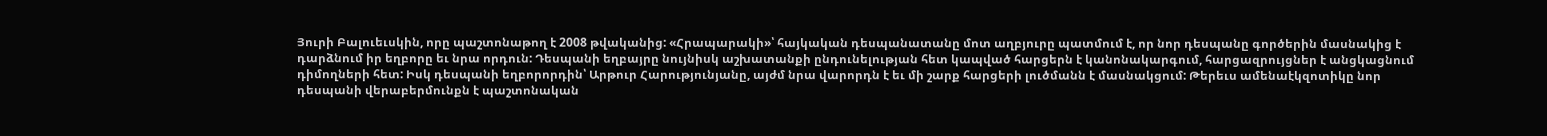Յուրի Բալուեւսկին, որը պաշտոնաթող է 2008 թվականից: «Հրապարակի»՝ հայկական դեսպանատանը մոտ աղբյուրը պատմում է, որ նոր դեսպանը գործերին մասնակից է դարձնում իր եղբորը եւ նրա որդուն: Դեսպանի եղբայրը նույնիսկ աշխատանքի ընդունելության հետ կապված հարցերն է կանոնակարգում, հարցազրույցներ է անցկացնում դիմողների հետ: Իսկ դեսպանի եղբորորդին՝ Արթուր Հարությունյանը, այժմ նրա վարորդն է եւ մի շարք հարցերի լուծմանն է մասնակցում: Թերեւս ամենաէկզոտիկը նոր դեսպանի վերաբերմունքն է պաշտոնական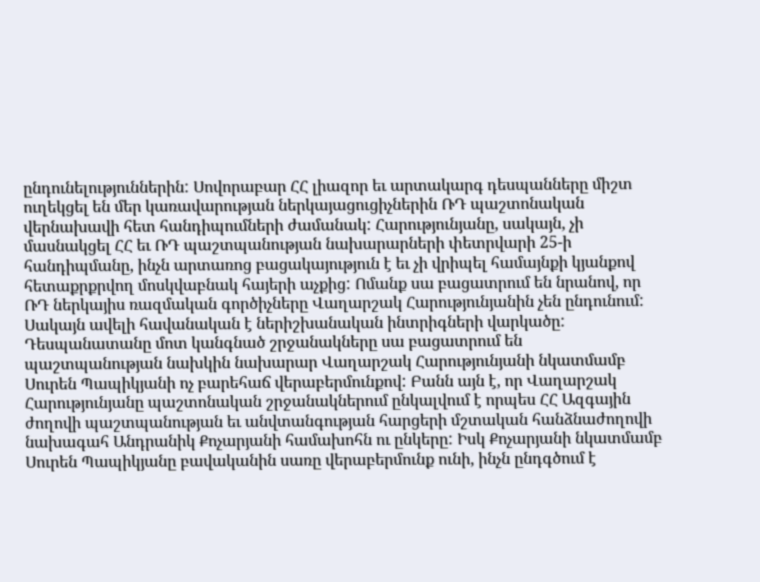ընդունելություններին: Սովորաբար ՀՀ լիազոր եւ արտակարգ դեսպանները միշտ ուղեկցել են մեր կառավարության ներկայացուցիչներին ՌԴ պաշտոնական վերնախավի հետ հանդիպումների ժամանակ: Հարությունյանը, սակայն, չի մասնակցել ՀՀ եւ ՌԴ պաշտպանության նախարարների փետրվարի 25-ի հանդիպմանը, ինչն արտառոց բացակայություն է եւ չի վրիպել համայնքի կյանքով հետաքրքրվող մոսկվաբնակ հայերի աչքից: Ոմանք սա բացատրում են նրանով, որ ՌԴ ներկայիս ռազմական գործիչները Վաղարշակ Հարությունյանին չեն ընդունում: Սակայն ավելի հավանական է ներիշխանական ինտրիգների վարկածը: Դեսպանատանը մոտ կանգնած շրջանակները սա բացատրում են պաշտպանության նախկին նախարար Վաղարշակ Հարությունյանի նկատմամբ Սուրեն Պապիկյանի ոչ բարեհաճ վերաբերմունքով: Բանն այն է, որ Վաղարշակ Հարությունյանը պաշտոնական շրջանակներում ընկալվում է որպես ՀՀ Ազգային ժողովի պաշտպանության եւ անվտանգության հարցերի մշտական հանձնաժողովի նախագահ Անդրանիկ Քոչարյանի համախոհն ու ընկերը: Իսկ Քոչարյանի նկատմամբ Սուրեն Պապիկյանը բավականին սառը վերաբերմունք ունի, ինչն ընդգծում է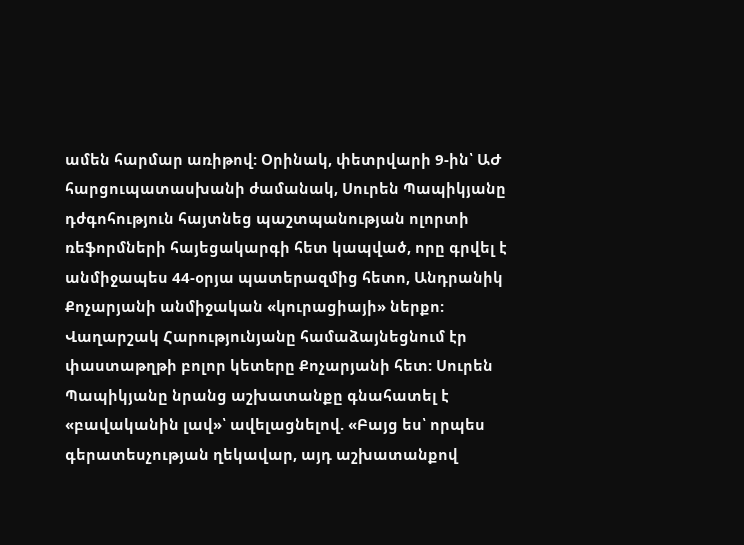ամեն հարմար առիթով: Օրինակ, փետրվարի 9-ին՝ ԱԺ հարցուպատասխանի ժամանակ, Սուրեն Պապիկյանը դժգոհություն հայտնեց պաշտպանության ոլորտի ռեֆորմների հայեցակարգի հետ կապված, որը գրվել է անմիջապես 44-օրյա պատերազմից հետո, Անդրանիկ Քոչարյանի անմիջական «կուրացիայի» ներքո: Վաղարշակ Հարությունյանը համաձայնեցնում էր փաստաթղթի բոլոր կետերը Քոչարյանի հետ: Սուրեն Պապիկյանը նրանց աշխատանքը գնահատել է «բավականին լավ»՝ ավելացնելով. «Բայց ես՝ որպես գերատեսչության ղեկավար, այդ աշխատանքով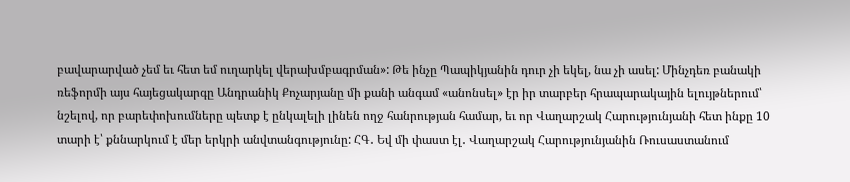բավարարված չեմ եւ հետ եմ ուղարկել վերախմբագրման»: Թե ինչը Պապիկյանին դուր չի եկել, նա չի ասել: Մինչդեռ բանակի ռեֆորմի այս հայեցակարգը Անդրանիկ Քոչարյանը մի քանի անգամ «անոնսել» էր իր տարբեր հրապարակային ելույթներում՝ նշելով, որ բարեփոխումները պետք է ընկալելի լինեն ողջ հանրության համար, եւ որ Վաղարշակ Հարությունյանի հետ ինքը 10 տարի է՝ քննարկում է մեր երկրի անվտանգությունը: ՀԳ․ Եվ մի փաստ էլ․ Վաղարշակ Հարությունյանին Ռուսաստանում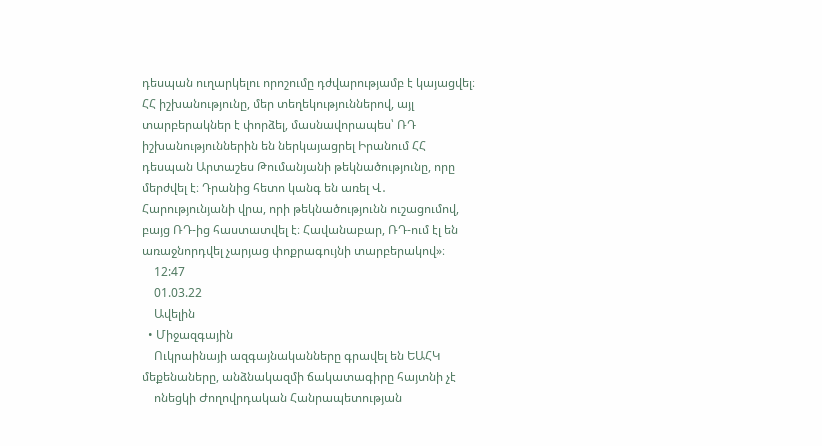դեսպան ուղարկելու որոշումը դժվարությամբ է կայացվել։ ՀՀ իշխանությունը, մեր տեղեկություններով, այլ տարբերակներ է փորձել, մասնավորապես՝ ՌԴ իշխանություններին են ներկայացրել Իրանում ՀՀ դեսպան Արտաշես Թումանյանի թեկնածությունը, որը մերժվել է։ Դրանից հետո կանգ են առել Վ․ Հարությունյանի վրա, որի թեկնածությունն ուշացումով, բայց ՌԴ-ից հաստատվել է։ Հավանաբար, ՌԴ-ում էլ են առաջնորդվել չարյաց փոքրագույնի տարբերակով»։
    12:47
    01.03.22
    Ավելին
  • Միջազգային
    Ուկրաինայի ազգայնականները գրավել են ԵԱՀԿ մեքենաները, անձնակազմի ճակատագիրը հայտնի չէ
    ոնեցկի Ժողովրդական Հանրապետության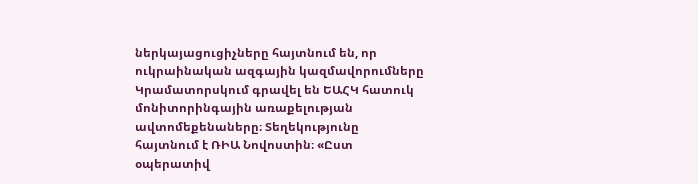ներկայացուցիչները հայտնում են, որ ուկրաինական ազգային կազմավորումները Կրամատորսկում գրավել են ԵԱՀԿ հատուկ մոնիտորինգային առաքելության ավտոմեքենաները։ Տեղեկությունը հայտնում է ՌԻԱ Նովոստին։ «Ըստ օպերատիվ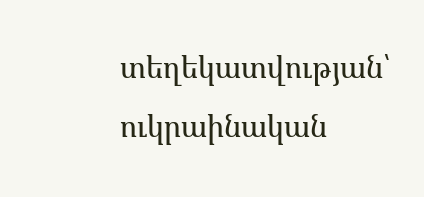տեղեկատվության՝ ուկրաինական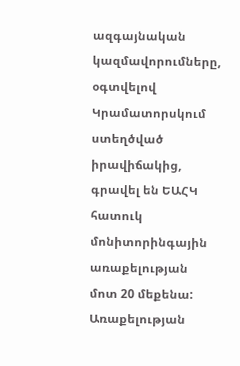ազգայնական կազմավորումները, օգտվելով Կրամատորսկում ստեղծված իրավիճակից, գրավել են ԵԱՀԿ հատուկ մոնիտորինգային առաքելության մոտ 20 մեքենա: Առաքելության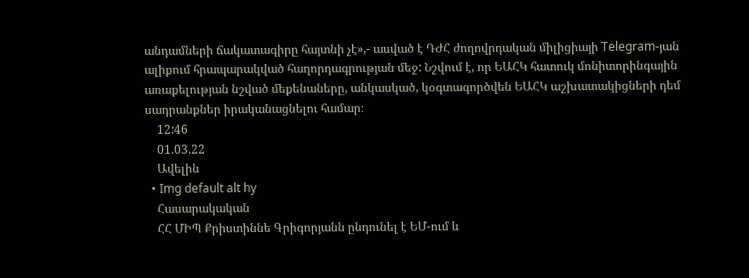անդամների ճակատագիրը հայտնի չէ»,- ասված է ԴԺՀ ժողովրդական միլիցիայի Telegram-յան ալիքում հրապարակված հաղորդագրության մեջ: Նշվում է, որ ԵԱՀԿ հատուկ մոնիտորինգային առաքելության նշված մեքենաները, անկասկած, կօգտագործվեն ԵԱՀԿ աշխատակիցների դեմ սադրանքներ իրականացնելու համար։
    12:46
    01.03.22
    Ավելին
  • Img default alt hy
    Հասարակական
    ՀՀ ՄԻՊ Քրիստիննե Գրիգորյանն ընդունել է ԵՄ-ում և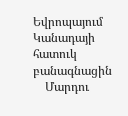Եվրոպայում Կանադայի հատուկ բանագնացին
    Մարդու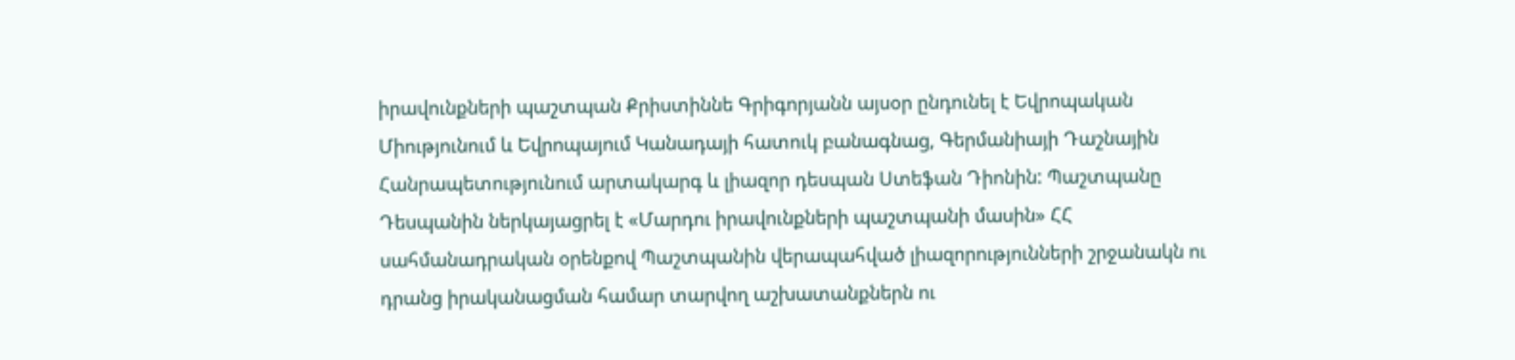իրավունքների պաշտպան Քրիստիննե Գրիգորյանն այսօր ընդունել է Եվրոպական Միությունում և Եվրոպայում Կանադայի հատուկ բանագնաց, Գերմանիայի Դաշնային Հանրապետությունում արտակարգ և լիազոր դեսպան Ստեֆան Դիոնին: Պաշտպանը Դեսպանին ներկայացրել է «Մարդու իրավունքների պաշտպանի մասին» ՀՀ սահմանադրական օրենքով Պաշտպանին վերապահված լիազորությունների շրջանակն ու դրանց իրականացման համար տարվող աշխատանքներն ու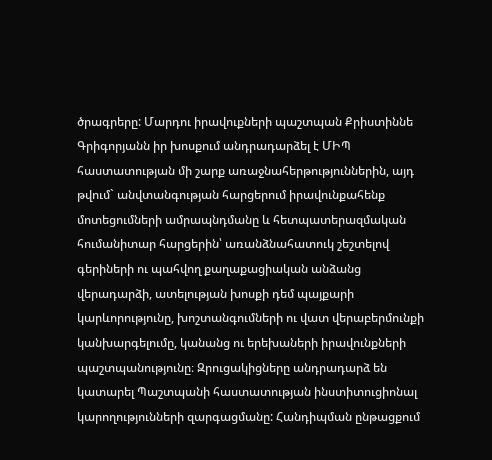ծրագրերը: Մարդու իրավուքների պաշտպան Քրիստիննե Գրիգորյանն իր խոսքում անդրադարձել է ՄԻՊ հաստատության մի շարք առաջնահերթություններին, այդ թվում` անվտանգության հարցերում իրավունքահենք մոտեցումների ամրապնդմանը և հետպատերազմական հումանիտար հարցերին՝ առանձնահատուկ շեշտելով գերիների ու պահվող քաղաքացիական անձանց վերադարձի, ատելության խոսքի դեմ պայքարի կարևորությունը, խոշտանգումների ու վատ վերաբերմունքի կանխարգելումը, կանանց ու երեխաների իրավունքների պաշտպանությունը։ Զրուցակիցները անդրադարձ են կատարել Պաշտպանի հաստատության ինստիտուցիոնալ կարողությունների զարգացմանը: Հանդիպման ընթացքում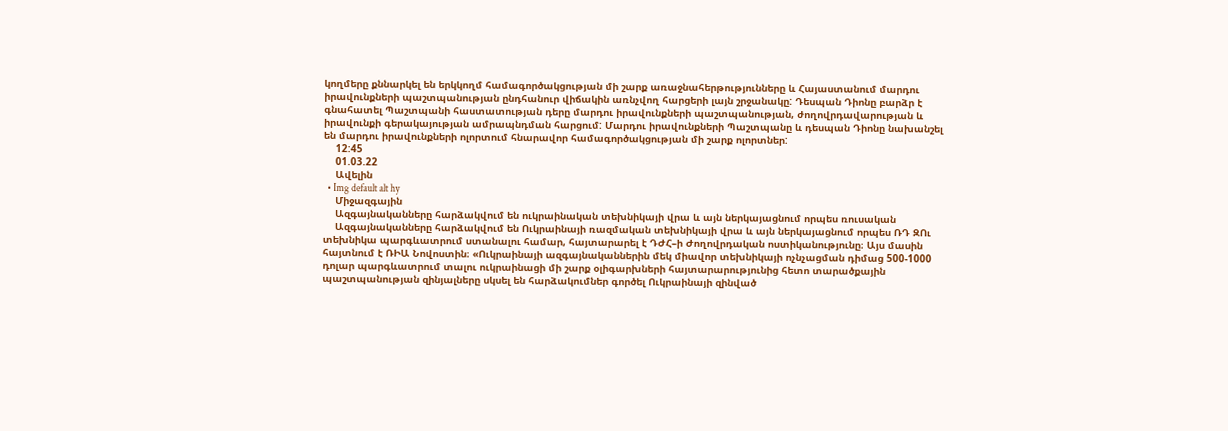կողմերը քննարկել են երկկողմ համագործակցության մի շարք առաջնահերթությունները և Հայաստանում մարդու իրավունքների պաշտպանության ընդհանուր վիճակին առնչվող հարցերի լայն շրջանակը: Դեսպան Դիոնը բարձր է գնահատել Պաշտպանի հաստատության դերը մարդու իրավունքների պաշտպանության, ժողովրդավարության և իրավունքի գերակայության ամրապնդման հարցում: Մարդու իրավունքների Պաշտպանը և դեսպան Դիոնը նախանշել են մարդու իրավունքների ոլորտում հնարավոր համագործակցության մի շարք ոլորտներ:
    12:45
    01.03.22
    Ավելին
  • Img default alt hy
    Միջազգային
    Ազգայնականները հարձակվում են ուկրաինական տեխնիկայի վրա և այն ներկայացնում որպես ռուսական
    Ազգայնականները հարձակվում են Ուկրաինայի ռազմական տեխնիկայի վրա և այն ներկայացնում որպես ՌԴ ԶՈւ տեխնիկա պարգևատրում ստանալու համար, հայտարարել է ԴԺՀ–ի Ժողովրդական ոստիկանությունը։ Այս մասին հայտնում է ՌԻԱ Նովոստին։ «Ուկրաինայի ազգայնականներին մեկ միավոր տեխնիկայի ոչնչացման դիմաց 500-1000 դոլար պարգևատրում տալու ուկրաինացի մի շարք օլիգարխների հայտարարությունից հետո տարածքային պաշտպանության զինյալները սկսել են հարձակումներ գործել Ուկրաինայի զինված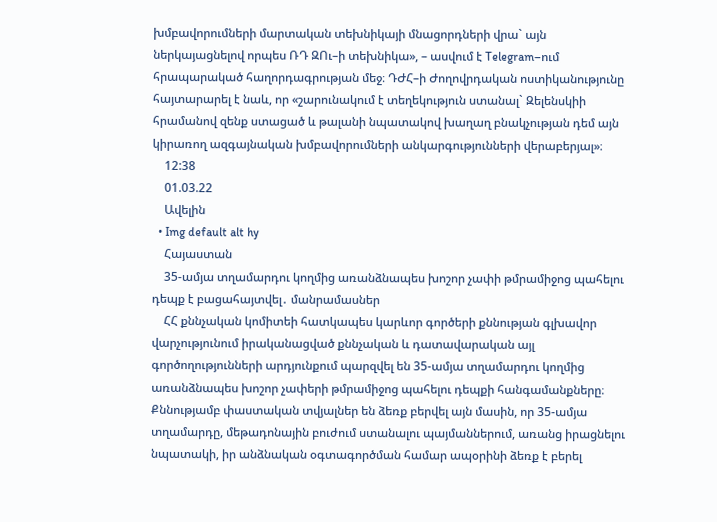խմբավորումների մարտական տեխնիկայի մնացորդների վրա` այն ներկայացնելով որպես ՌԴ ԶՈւ–ի տեխնիկա», – ասվում է Telegram–ում հրապարակած հաղորդագրության մեջ։ ԴԺՀ–ի Ժողովրդական ոստիկանությունը հայտարարել է նաև, որ «շարունակում է տեղեկություն ստանալ` Զելենսկիի հրամանով զենք ստացած և թալանի նպատակով խաղաղ բնակչության դեմ այն կիրառող ազգայնական խմբավորումների անկարգությունների վերաբերյալ»։
    12:38
    01.03.22
    Ավելին
  • Img default alt hy
    Հայաստան
    35-ամյա տղամարդու կողմից առանձնապես խոշոր չափի թմրամիջոց պահելու դեպք է բացահայտվել․ մանրամասներ
    ՀՀ քննչական կոմիտեի հատկապես կարևոր գործերի քննության գլխավոր վարչությունում իրականացված քննչական և դատավարական այլ գործողությունների արդյունքում պարզվել են 35-ամյա տղամարդու կողմից առանձնապես խոշոր չափերի թմրամիջոց պահելու դեպքի հանգամանքները։ Քննությամբ փաստական տվյալներ են ձեռք բերվել այն մասին, որ 35-ամյա տղամարդը, մեթադոնային բուժում ստանալու պայմաններում, առանց իրացնելու նպատակի, իր անձնական օգտագործման համար ապօրինի ձեռք է բերել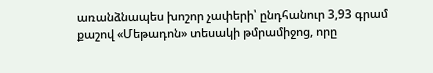առանձնապես խոշոր չափերի՝ ընդհանուր 3,93 գրամ քաշով «Մեթադոն» տեսակի թմրամիջոց, որը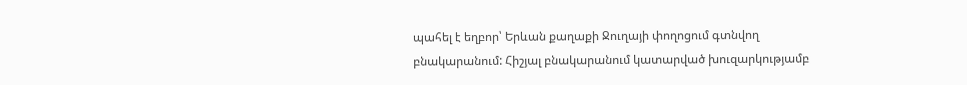պահել է եղբոր՝ Երևան քաղաքի Ջուղայի փողոցում գտնվող բնակարանում: Հիշյալ բնակարանում կատարված խուզարկությամբ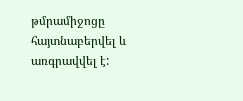թմրամիջոցը հայտնաբերվել և առգրավվել է: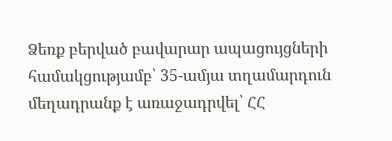Ձեռք բերված բավարար ապացույցների համակցությամբ՝ 35-ամյա տղամարդուն մեղադրանք է առաջադրվել՝ ՀՀ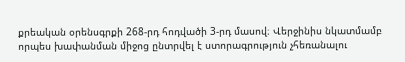քրեական օրենսգրքի 268-րդ հոդվածի 3-րդ մասով։ Վերջինիս նկատմամբ որպես խափանման միջոց ընտրվել է ստորագրություն չհեռանալու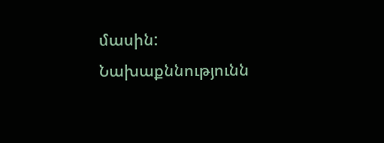մասին: Նախաքննությունն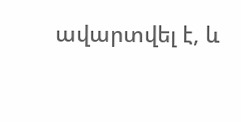ավարտվել է, և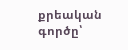քրեական գործը՝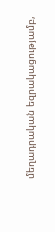մեղադրական եզրակացությամբ,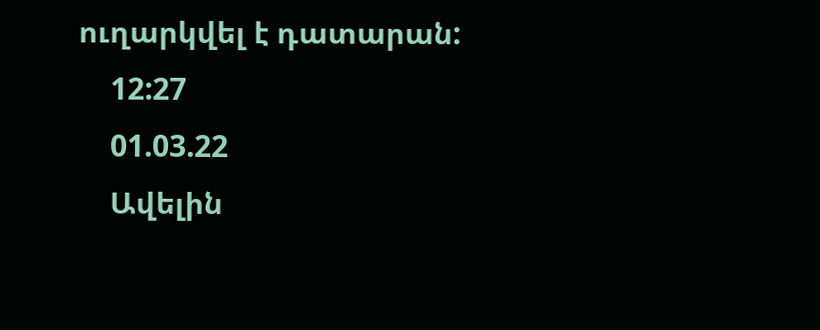ուղարկվել է դատարան:
    12:27
    01.03.22
    Ավելին